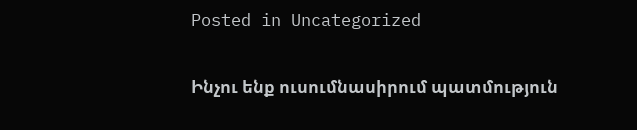Posted in Uncategorized

Ինչու ենք ուսումնասիրում պատմություն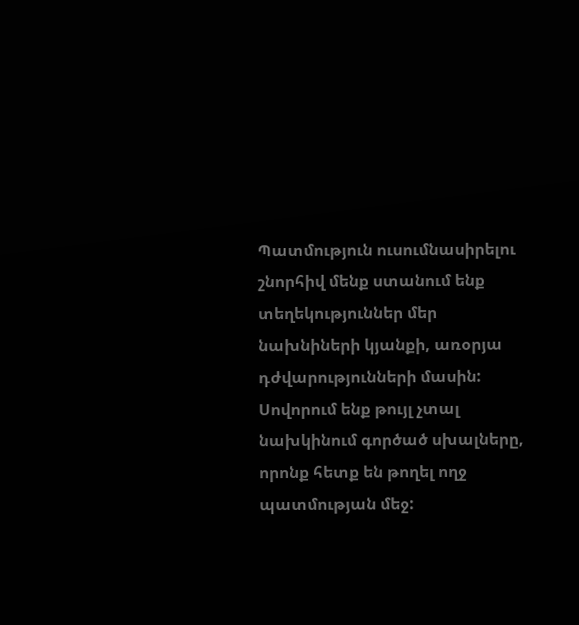Պատմություն ուսումնասիրելու շնորհիվ մենք ստանում ենք տեղեկություններ մեր նախնիների կյանքի, առօրյա դժվարությունների մասին: Սովորում ենք թույլ չտալ նախկինում գործած սխալները, որոնք հետք են թողել ողջ պատմության մեջ: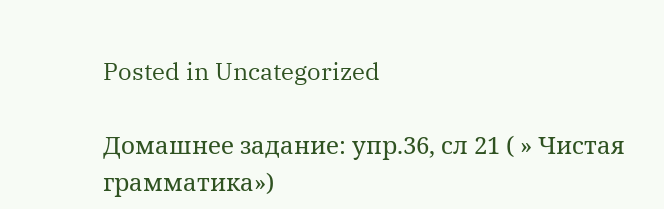Posted in Uncategorized

Домашнее задание: упр.36, сл 21 ( » Чистая грамматика»)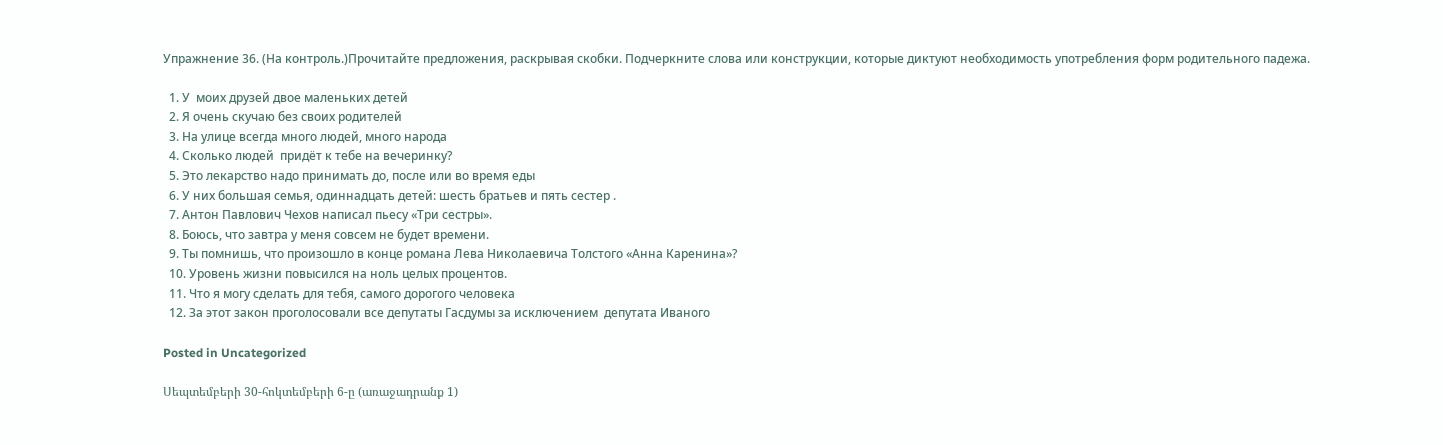Упражнение 36. (На контроль.)Прочитайте предложения, раскрывая скобки. Подчеркните слова или конструкции, которые диктуют необходимость употребления форм родительного падежа.

  1. У  моих друзей двое маленьких детей
  2. Я очень скучаю без своих родителей
  3. На улице всегда много людей, много народа
  4. Сколько людей  придёт к тебе на вечеринку?
  5. Это лекарство надо принимать до, после или во время еды
  6. У них большая семья, одиннадцать детей: шесть братьев и пять сестер .
  7. Антон Павлович Чехов написал пьесу «Три сестры».
  8. Боюсь, что завтра у меня совсем не будет времени.
  9. Ты помнишь, что произошло в конце романа Лева Николаевича Толстого «Анна Каренина»?
  10. Уровень жизни повысился на ноль целых процентов.
  11. Что я могу сделать для тебя, самого дорогого человека
  12. За этот закон проголосовали все депутаты Гасдумы за исключением  депутата Иваного

Posted in Uncategorized

Սեպտեմբերի 30-հոկտեմբերի 6-ը (առաջադրանք 1)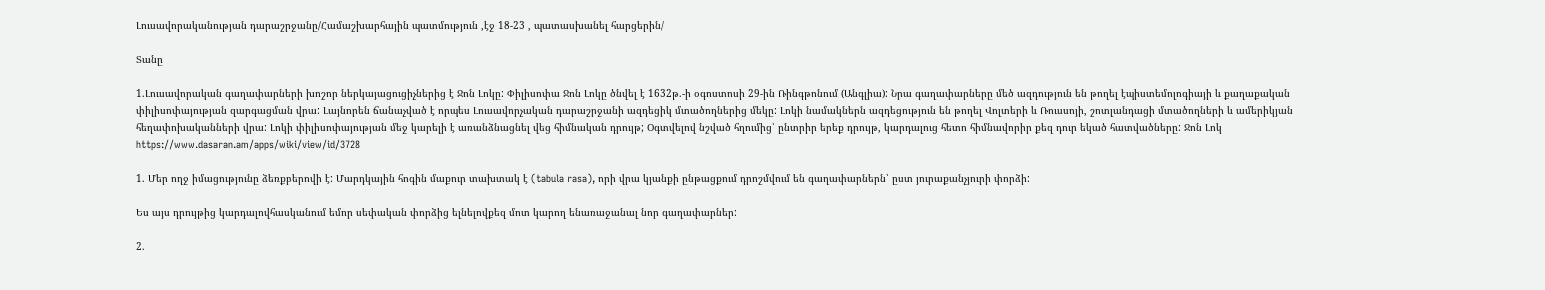Լուսավորականության դարաշրջանը/Համաշխարհային պատմություն ,էջ 18-23 , պատասխանել հարցերին/

Տանը

1.Լուսավորական գաղափարների խոշոր ներկայացուցիչներից է Ջոն Լոկը: Փիլիսոփա Ջոն Լոկը ծնվել է 1632թ.-ի օգոստոսի 29-ին Ռինգթոնում (Անգլիա): Նրա գաղափարները մեծ ազդություն են թողել էպիստեմոլոգիայի և քաղաքական փիլիսոփայության զարգացման վրա: Լայնորեն ճանաչված է որպես Լուսավորչական դարաշրջանի ազդեցիկ մտածողներից մեկը: Լոկի նամակներն ազդեցություն են թողել Վոլտերի և Ռուսսոյի, շոտլանդացի մտածողների և ամերիկյան հեղափոխականների վրա: Լոկի փիլիսոփայության մեջ կարելի է առանձնացնել վեց հիմնական դրույթ; Օգտվելով նշված հղումից՝ ընտրիր երեք դրույթ, կարդալուց հետո հիմնավորիր քեզ դուր եկած հատվածները: Ջոն Լոկ https://www.dasaran.am/apps/wiki/view/id/3728

1. Մեր ողջ իմացությունը ձեռքբերովի է: Մարդկային հոգին մաքուր տախտակ է (tabula rasa), որի վրա կյանքի ընթացքում դրոշմվում են գաղափարներն՝ ըստ յուրաքանչյուրի փորձի:

Ես այս դրույթից կարդալովհասկանում եմոր սեփական փորձից ելնելովքեզ մոտ կարող ենառաջանալ նոր գաղափարներ:

2.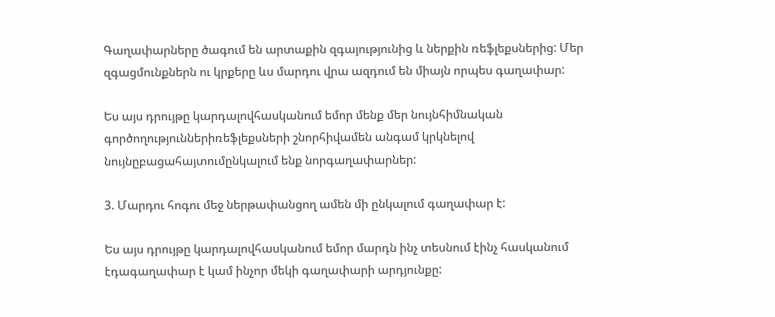Գաղափարները ծագում են արտաքին զգայությունից և ներքին ռեֆլեքսներից: Մեր զգացմունքներն ու կրքերը ևս մարդու վրա ազդում են միայն որպես գաղափար:

Ես այս դրույթը կարդալովհասկանում եմոր մենք մեր նույնհիմնական գործողություններիռեֆլեքսների շնորհիվամեն անգամ կրկնելով նույնըբացահայտումընկալում ենք նորգաղափարներ:

3. Մարդու հոգու մեջ ներթափանցող ամեն մի ընկալում գաղափար է:

Ես այս դրույթը կարդալովհասկանում եմոր մարդն ինչ տեսնում էինչ հասկանում էդագաղափար է կամ ինչոր մեկի գաղափարի արդյունքը: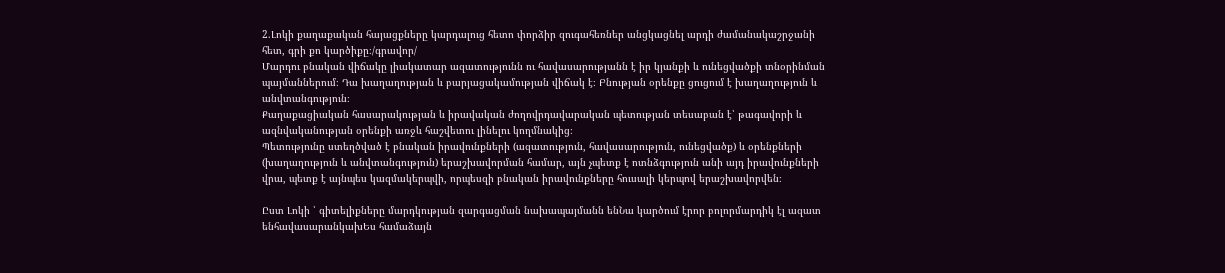2.Լոկի քաղաքական հայացքները կարդալուց հետո փորձիր զուգահեռներ անցկացնել արդի ժամանակաշրջանի հետ, գրի քո կարծիքը։/գրավոր/
Մարդու բնական վիճակը լիակատար ազատությունն ու հավասարությանն է իր կյանքի և ունեցվածքի տնօրինման պայմաններում։ Դա խաղաղության և բարյացակամության վիճակ է։ Բնության օրենքը ցուցում է խաղաղություն և անվտանգություն։
Քաղաքացիական հասարակության և իրավական ժողովրդավարական պետության տեսաբան է՝ թագավորի և ազնվականության օրենքի առջև հաշվետու լինելու կողմնակից։
Պետությունը ստեղծված է բնական իրավունքների (ազատություն, հավասարություն, ունեցվածք) և օրենքների (խաղաղություն և անվտանգություն) երաշխավորման համար, այն չպետք է ոտնձգություն անի այդ իրավունքների վրա, պետք է այնպես կազմակերպվի, որպեսզի բնական իրավունքները հուսալի կերպով երաշխավորվեն։

Ըստ Լոկի ՝ գիտելիքները մարդկության զարգացման նախապայմանն ենՆա կարծում էրոր բոլորմարդիկ էլ ազատ ենհավասարանկախԵս համաձայն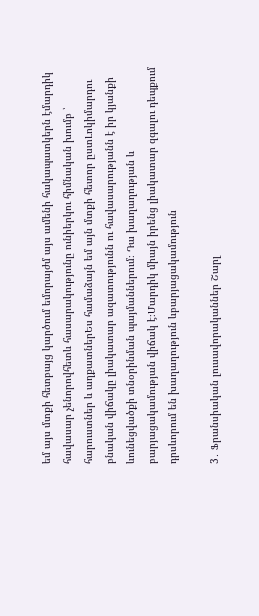եմ այս մտքի հետբայց կարծում եմորայժմ այս ամենի հակապատկերն էմարդիկ հավասար չենորովհետև հասարակությունը ունիերկու հիմնական խումբ ՝ հարուստներ և աղքատներԵս համաձայն եմ այն մտքի հետոր ըստԼոկիմարդու բնական վիճակը լիակատար ազատությունն ու հավասարությանն է իր կյանքի ևունեցվածքի տնօրինման պայմաններում։ Դա խաղաղության և բարյացակամության վիճակ է։Մարդիկ միայն իրենց լիակատար զգալու դեպքում դրսևորում են խաղաղություն ևբարյացակամություն

3․ Ֆրանսիական լուսավորականներ Շարլ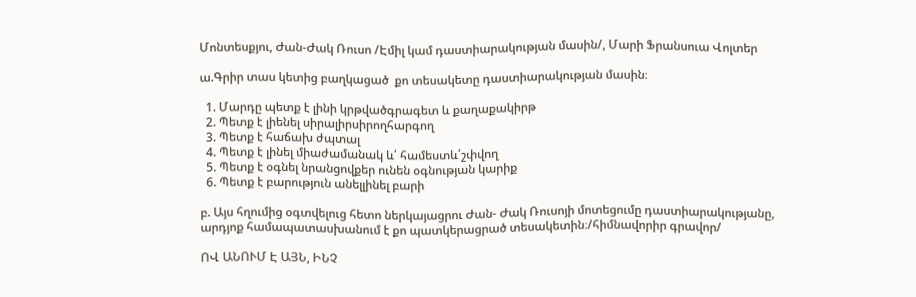Մոնտեսքյու, Ժան-Ժակ Ռուսո /Էմիլ կամ դաստիարակության մասին/, Մարի Ֆրանսուա Վոլտեր

ա.Գրիր տաս կետից բաղկացած  քո տեսակետը դաստիարակության մասին։

  1. Մարդը պետք է լինի կրթվածգրագետ և քաղաքակիրթ
  2. Պետք է լիենել սիրալիրսիրողհարգող
  3. Պետք է հաճախ ժպտալ
  4. Պետք է լինել միաժամանակ և՛ համեստև՛շփվող
  5. Պետք է օգնել նրանցովքեր ունեն օգնության կարիք
  6. Պետք է բարություն անելլինել բարի

բ. Այս հղումից օգտվելուց հետո ներկայացրու Ժան- Ժակ Ռուսոյի մոտեցումը դաստիարակությանը, արդյոք համապատասխանում է քո պատկերացրած տեսակետին։/հիմնավորիր գրավոր/

ՈՎ ԱՆՈՒՄ Է ԱՅՆ, ԻՆՉ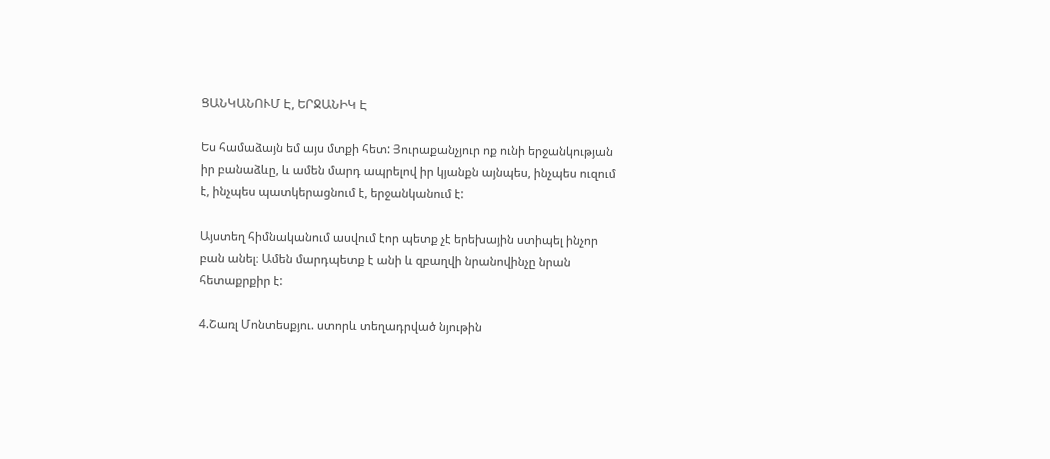ՑԱՆԿԱՆՈՒՄ Է, ԵՐՋԱՆԻԿ Է

Ես համաձայն եմ այս մտքի հետ: Յուրաքանչյուր ոք ունի երջանկության իր բանաձևը, և ամեն մարդ ապրելով իր կյանքն այնպես, ինչպես ուզում է, ինչպես պատկերացնում է, երջանկանում է:

Այստեղ հիմնականում ասվում էոր պետք չէ երեխային ստիպել ինչոր բան անել։ Ամեն մարդպետք է անի և զբաղվի նրանովինչը նրան հետաքրքիր է:

4.Շառլ Մոնտեսքյու. ստորև տեղադրված նյութին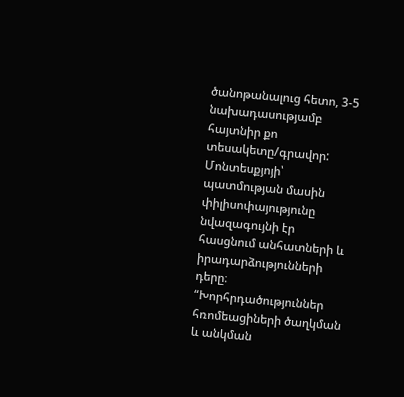ծանոթանալուց հետո, 3-5 նախադասությամբ հայտնիր քո տեսակետը/գրավոր:
Մոնտեսքյոյի՝ պատմության մասին փիլիսոփայությունը նվազագույնի էր հասցնում անհատների և իրադարձությունների դերը։ “Խորհրդածություններ հռոմեացիների ծաղկման և անկման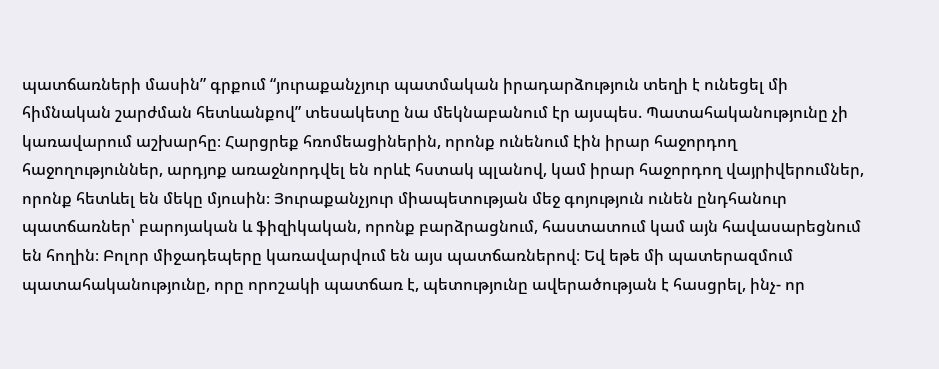պատճառների մասին” գրքում “յուրաքանչյուր պատմական իրադարձություն տեղի է ունեցել մի հիմնական շարժման հետևանքով” տեսակետը նա մեկնաբանում էր այսպես. Պատահականությունը չի կառավարում աշխարհը։ Հարցրեք հռոմեացիներին, որոնք ունենում էին իրար հաջորդող հաջողություններ, արդյոք առաջնորդվել են որևէ հստակ պլանով, կամ իրար հաջորդող վայրիվերումներ, որոնք հետևել են մեկը մյուսին։ Յուրաքանչյուր միապետության մեջ գոյություն ունեն ընդհանուր պատճառներ՝ բարոյական և ֆիզիկական, որոնք բարձրացնում, հաստատում կամ այն հավասարեցնում են հողին։ Բոլոր միջադեպերը կառավարվում են այս պատճառներով։ Եվ եթե մի պատերազմում պատահականությունը, որը որոշակի պատճառ է, պետությունը ավերածության է հասցրել, ինչ- որ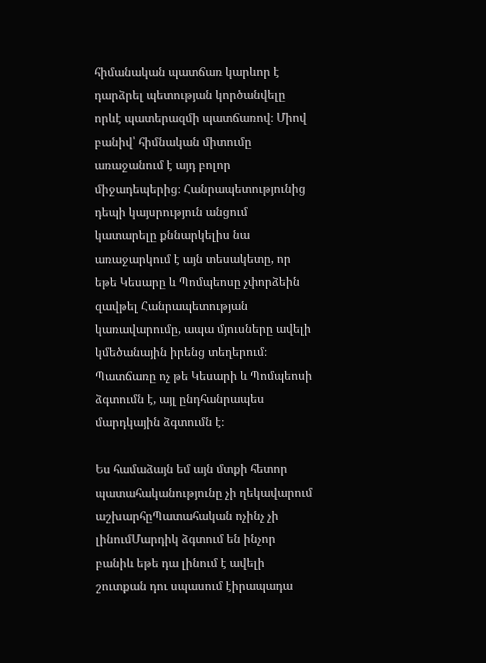հիմանական պատճառ կարևոր է դարձրել պետության կործանվելը որևէ պատերազմի պատճառով։ Միով բանիվ՝ հիմնական միտումը առաջանում է այդ բոլոր միջադեպերից։ Հանրապետությունից դեպի կայսրություն անցում կատարելը քննարկելիս նա առաջարկում է այն տեսակետը, որ եթե Կեսարը և Պոմպեոսը չփորձեին զավթել Հանրապետության կառավարումը, ապա մյուսները ավելի կմեծանային իրենց տեղերում։ Պատճառը ոչ թե Կեսարի և Պոմպեոսի ձգտումն է, այլ ընդհանրապես մարդկային ձգտումն է։

Ես համաձայն եմ այն մտքի հետոր պատահականությունը չի ղեկավարում աշխարհըՊատահական ոչինչ չի լինումՄարդիկ ձգտում են ինչոր բանիև եթե դա լինում է ավելի շուտքան դու սպասում էիրապադա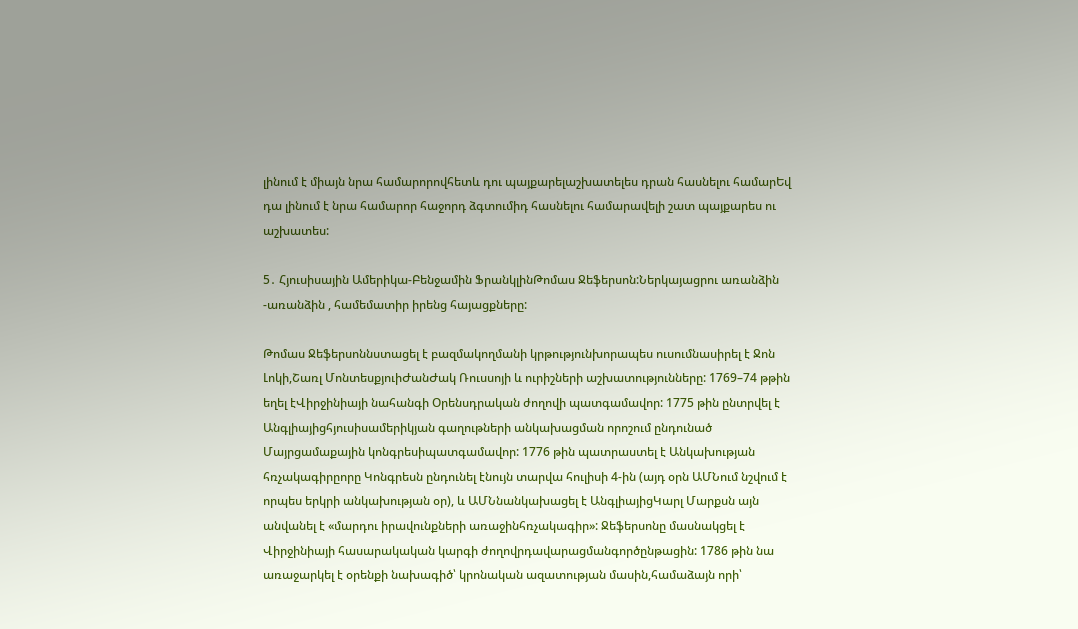լինում է միայն նրա համարորովհետև դու պայքարելաշխատելես դրան հասնելու համարԵվ դա լինում է նրա համարոր հաջորդ ձգտումիդ հասնելու համարավելի շատ պայքարես ու աշխատես:

5․ Հյուսիսային Ամերիկա-Բենջամին ՖրանկլինԹոմաս Ջեֆերսոն:Ներկայացրու առանձին -առանձին , համեմատիր իրենց հայացքները:

Թոմաս Ջեֆերսոննստացել է բազմակողմանի կրթությունխորապես ուսումնասիրել է Ջոն Լոկի,Շառլ ՄոնտեսքյուիԺանԺակ Ռուսսոյի և ուրիշների աշխատությունները: 1769–74 թթին եղել էՎիրջինիայի նահանգի Օրենսդրական ժողովի պատգամավոր: 1775 թին ընտրվել է Անգլիայիցհյուսիսամերիկյան գաղութների անկախացման որոշում ընդունած Մայրցամաքային կոնգրեսիպատգամավոր: 1776 թին պատրաստել է Անկախության հռչակագիրըորը Կոնգրեսն ընդունել էնույն տարվա հուլիսի 4-ին (այդ օրն ԱՄՆում նշվում է որպես երկրի անկախության օր), և ԱՄՆնանկախացել է ԱնգլիայիցԿարլ Մարքսն այն անվանել է «մարդու իրավունքների առաջինհռչակագիր»: Ջեֆերսոնը մասնակցել է Վիրջինիայի հասարակական կարգի ժողովրդավարացմանգործընթացին: 1786 թին նա առաջարկել է օրենքի նախագիծ՝ կրոնական ազատության մասին,համաձայն որի՝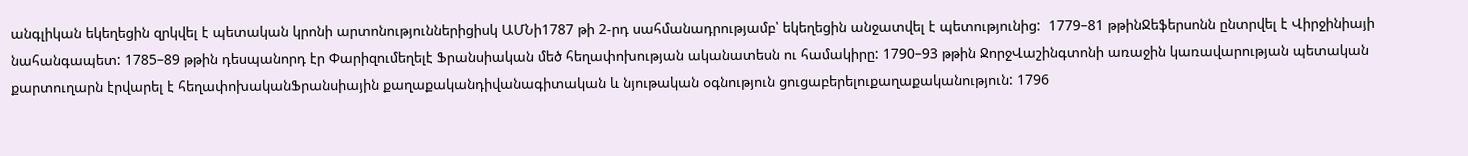անգլիկան եկեղեցին զրկվել է պետական կրոնի արտոնություններիցիսկ ԱՄՆի1787 թի 2-րդ սահմանադրությամբ՝ եկեղեցին անջատվել է պետությունից:  1779–81 թթինՋեֆերսոնն ընտրվել է Վիրջինիայի նահանգապետ: 1785–89 թթին դեսպանորդ էր Փարիզումեղելէ Ֆրանսիական մեծ հեղափոխության ականատեսն ու համակիրը: 1790–93 թթին ՋորջՎաշինգտոնի առաջին կառավարության պետական քարտուղարն էրվարել է հեղափոխականՖրանսիային քաղաքականդիվանագիտական և նյութական օգնություն ցուցաբերելուքաղաքականություն: 1796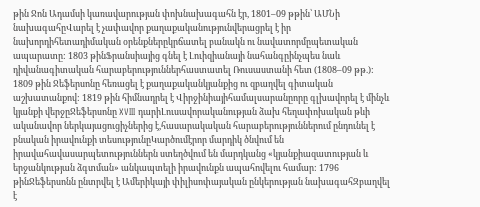թին Ջոն Ադամսի կառավարության փոխնախագահն էր, 1801–09 թթին՝ ԱՄՆի նախագահըՎարել է չափավոր քաղաքականությունվերացրել է իր նախորդիհետադիմական օրենքներըկրճատել բանակն ու նավատորմըպետական ապարատը: 1803 թինՖրանսիայից գնել է Լուիզիանայի նահանգըինչպես նաև դիվանագիտական հարաբերություններհաստատել Ռուսաստանի հետ (1808–09 թթ.): 1809 թին Ջեֆերսոնը հեռացել է քաղաքականկյանքից ու զբաղվել գիտական աշխատանքով: 1819 թին հիմնադրել է Վիրջինիայիհամալսարանըորը գլխավորել է մինչև կյանքի վերջըՋեֆերսոնը XVIII դարիԼուսավորականության ձախ հեղափոխական թևի ականավոր ներկայացուցիչներից է,հասարակական հարաբերություններում ընդունել է բնական իրավունքի տեսությունըԿարծումէրոր մարդիկ ծնվում են իրավահավասարպետություններն ստեղծվում են մարդկանց «կյանքիազատության և երջանկության ձգտման» անկապտելի իրավունքն ապահովելու համար: 1796 թինՋեֆերսոնն ընտրվել է Ամերիկայի փիլիսոփայական ընկերության նախագահԶբաղվել է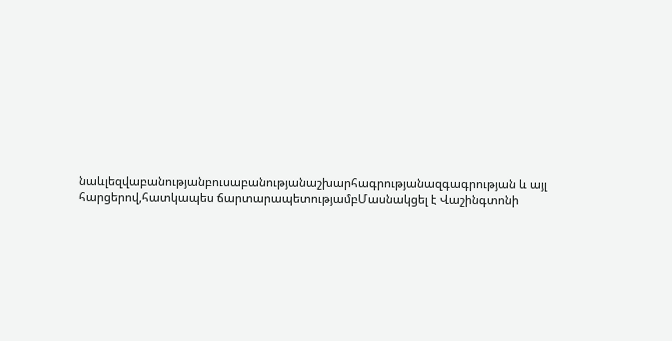նաևլեզվաբանությանբուսաբանությանաշխարհագրությանազգագրության և այլ հարցերով,հատկապես ճարտարապետությամբՄասնակցել է Վաշինգտոնի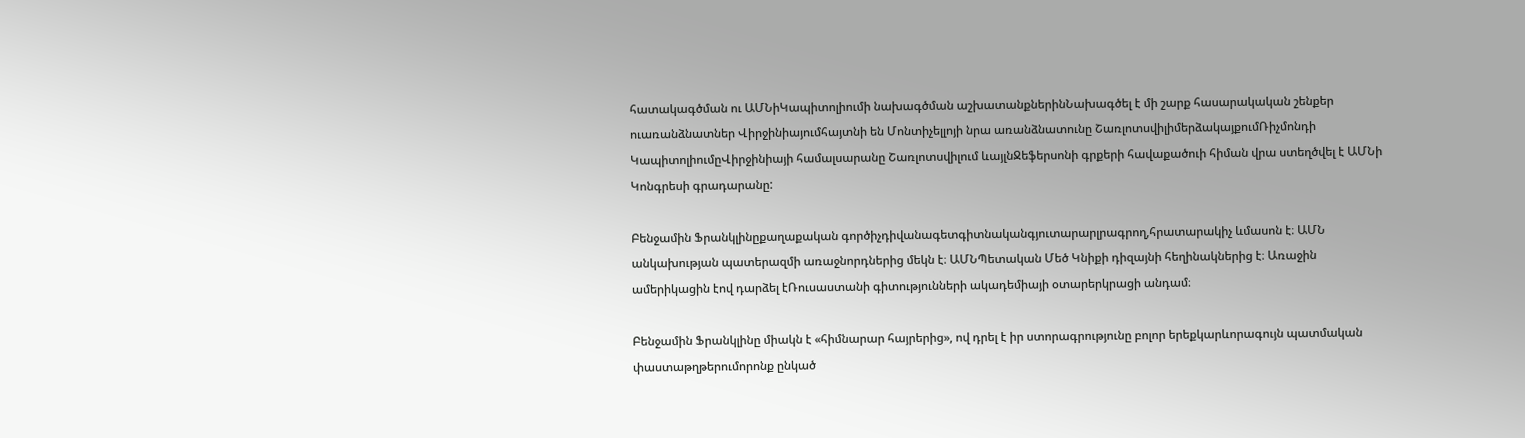հատակագծման ու ԱՄՆիԿապիտոլիումի նախագծման աշխատանքներինՆախագծել է մի շարք հասարակական շենքեր ուառանձնատներ Վիրջինիայումհայտնի են Մոնտիչելլոյի նրա առանձնատունը ՇառլոտսվիլիմերձակայքումՌիչմոնդի ԿապիտոլիումըՎիրջինիայի համալսարանը Շառլոտսվիլում ևայլնՋեֆերսոնի գրքերի հավաքածուի հիման վրա ստեղծվել է ԱՄՆի Կոնգրեսի գրադարանը:

Բենջամին Ֆրանկլինըքաղաքական գործիչդիվանագետգիտնականգյուտարարլրագրող,հրատարակիչ ևմասոն է։ ԱՄՆ անկախության պատերազմի առաջնորդներից մեկն է։ ԱՄՆՊետական Մեծ Կնիքի դիզայնի հեղինակներից է։ Առաջին ամերիկացին էով դարձել էՌուսաստանի գիտությունների ակադեմիայի օտարերկրացի անդամ։

Բենջամին Ֆրանկլինը միակն է «հիմնարար հայրերից», ով դրել է իր ստորագրությունը բոլոր երեքկարևորագույն պատմական փաստաթղթերումորոնք ընկած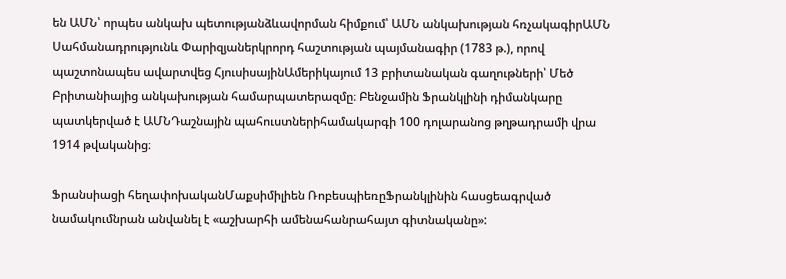են ԱՄՆ՝ որպես անկախ պետությանձևավորման հիմքում՝ ԱՄՆ անկախության հռչակագիրԱՄՆ Սահմանադրությունև Փարիզյաներկրորդ հաշտության պայմանագիր (1783 թ.), որով պաշտոնապես ավարտվեց ՀյուսիսայինԱմերիկայում 13 բրիտանական գաղութների՝ Մեծ Բրիտանիայից անկախության համարպատերազմը։ Բենջամին Ֆրանկլինի դիմանկարը պատկերված է ԱՄՆԴաշնային պահուստներիհամակարգի 100 դոլարանոց թղթադրամի վրա 1914 թվականից։

Ֆրանսիացի հեղափոխականՄաքսիմիլիեն ՌոբեսպիեռըՖրանկլինին հասցեագրված նամակումնրան անվանել է «աշխարհի ամենահանրահայտ գիտնականը»: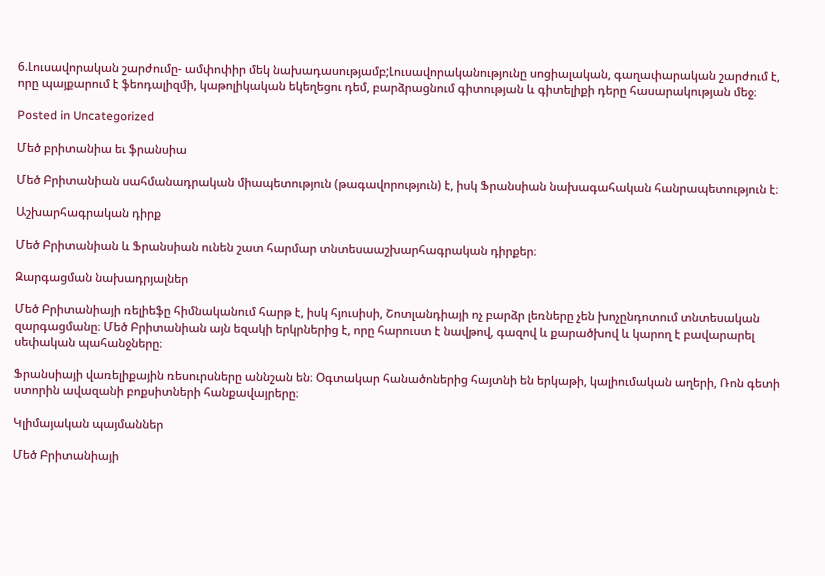6.Լուսավորական շարժումը- ամփոփիր մեկ նախադասությամբ;Լուսավորականությունը սոցիալական, գաղափարական շարժում է, որը պայքարում է ֆեոդալիզմի, կաթոլիկական եկեղեցու դեմ, բարձրացնում գիտության և գիտելիքի դերը հասարակության մեջ։

Posted in Uncategorized

Մեծ բրիտանիա եւ ֆրանսիա

Մեծ Բրիտանիան սահմանադրական միապետություն (թագավորություն) է, իսկ Ֆրանսիան նախագահական հանրապետություն է։

Աշխարհագրական դիրք

Մեծ Բրիտանիան և Ֆրանսիան ունեն շատ հարմար տնտեսաաշխարհագրական դիրքեր։

Զարգացման նախադրյալներ

Մեծ Բրիտանիայի ռելիեֆը հիմնականում հարթ է, իսկ հյուսիսի, Շոտլանդիայի ոչ բարձր լեռները չեն խոչընդոտում տնտեսական զարգացմանը։ Մեծ Բրիտանիան այն եզակի երկրներից է, որը հարուստ է նավթով, գազով և քարածխով և կարող է բավարարել սեփական պահանջները։

Ֆրանսիայի վառելիքային ռեսուրսները աննշան են։ Օգտակար հանածոներից հայտնի են երկաթի, կալիումական աղերի, Ռոն գետի ստորին ավազանի բոքսիտների հանքավայրերը։

Կլիմայական պայմաններ

Մեծ Բրիտանիայի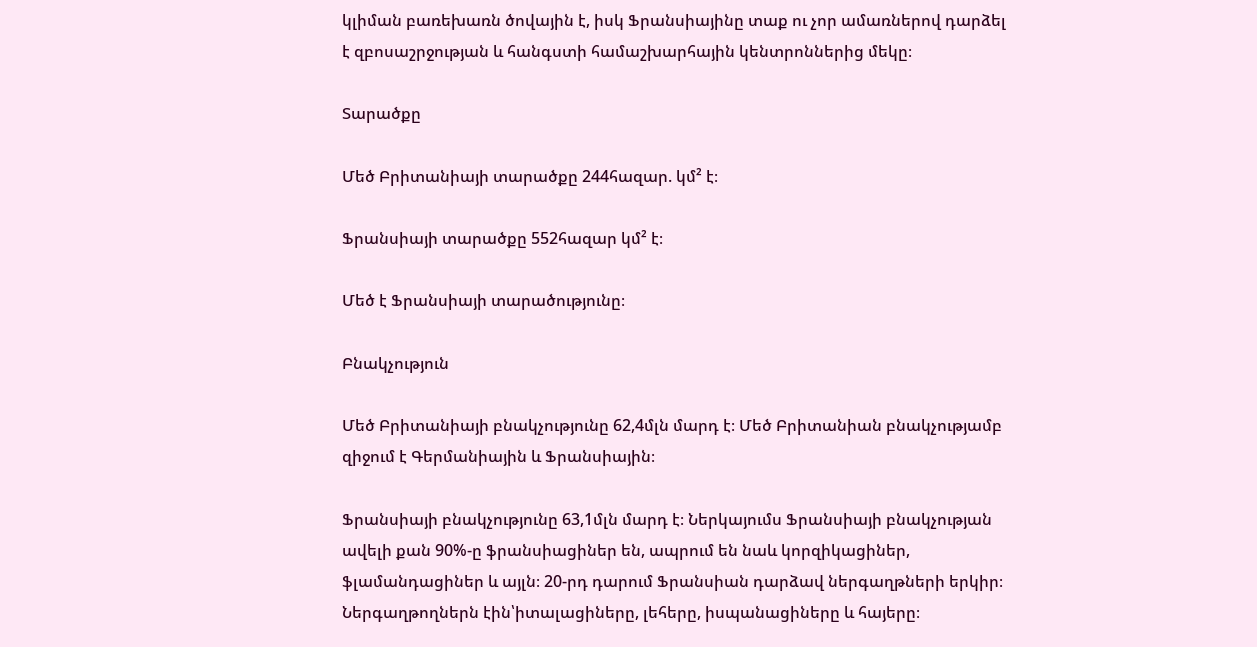կլիման բառեխառն ծովային է, իսկ Ֆրանսիայինը տաք ու չոր ամառներով դարձել է զբոսաշրջության և հանգստի համաշխարհային կենտրոններից մեկը։

Տարածքը

Մեծ Բրիտանիայի տարածքը 244հազար. կմ² է։

Ֆրանսիայի տարածքը 552հազար կմ² է։

Մեծ է Ֆրանսիայի տարածությունը։

Բնակչություն

Մեծ Բրիտանիայի բնակչությունը 62,4մլն մարդ է։ Մեծ Բրիտանիան բնակչությամբ զիջում է Գերմանիային և Ֆրանսիային։

Ֆրանսիայի բնակչությունը 63,1մլն մարդ է։ Ներկայումս Ֆրանսիայի բնակչության ավելի քան 90%-ը ֆրանսիացիներ են, ապրում են նաև կորզիկացիներ, ֆլամանդացիներ և այլն։ 20-րդ դարում Ֆրանսիան դարձավ ներգաղթների երկիր։ Ներգաղթողներն էին՝իտալացիները, լեհերը, իսպանացիները և հայերը։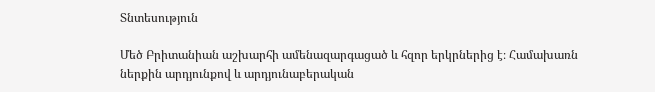Տնտեսություն

Մեծ Բրիտանիան աշխարհի ամենազարգացած և հզոր երկրներից է։ Համախառն ներքին արդյունքով և արդյունաբերական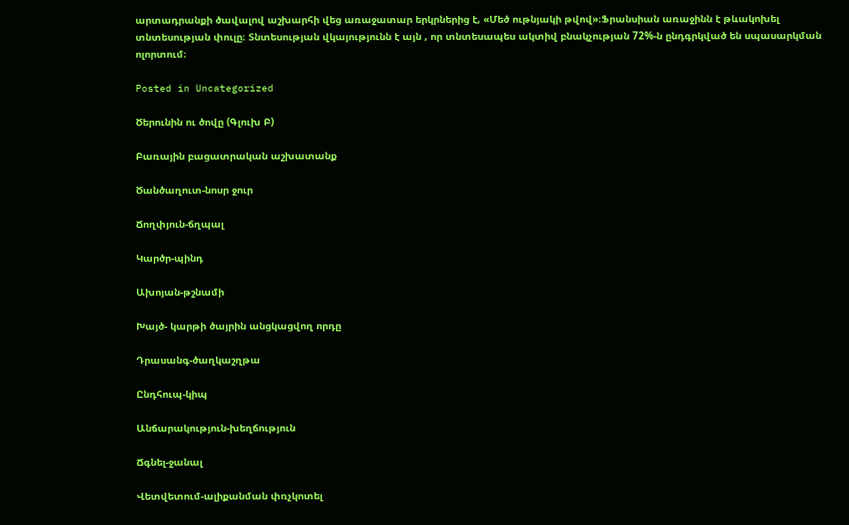արտադրանքի ծավալով աշխարհի վեց առաջատար երկրներից է, «Մեծ ութնյակի թվով»։Ֆրանսիան առաջինն է թևակոխել տնտեսության փուլը։ Տնտեսության վկայությունն է այն , որ տնտեսապես ակտիվ բնակչության 72%-ն ընդգրկված են սպասարկման ոլորտում։

Posted in Uncategorized

Ծերունին ու ծովը (Գլուխ Բ)

Բառային բացատրական աշխատանք

Ծանծաղուտ-նոսր ջուր

Ճողփյուն-ճղպալ

Կարծր-պինդ

Ախոյան-թշնամի

Խայծ- կարթի ծայրին անցկացվող որդը

Դրասանգ-ծաղկաշղթա

Ընդհուպ-կիպ

Անճարակություն-խեղճություն

Ճգնել-ջանալ

Վետվետում-ալիքանման փռչկոտել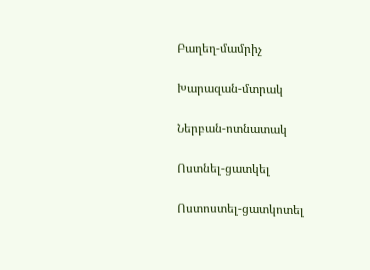Բաղեղ-մամրիչ

Խարազան-մտրակ

Ներբան-ոտնատակ

Ոստնել-ցատկել

Ոստոստել-ցատկոտել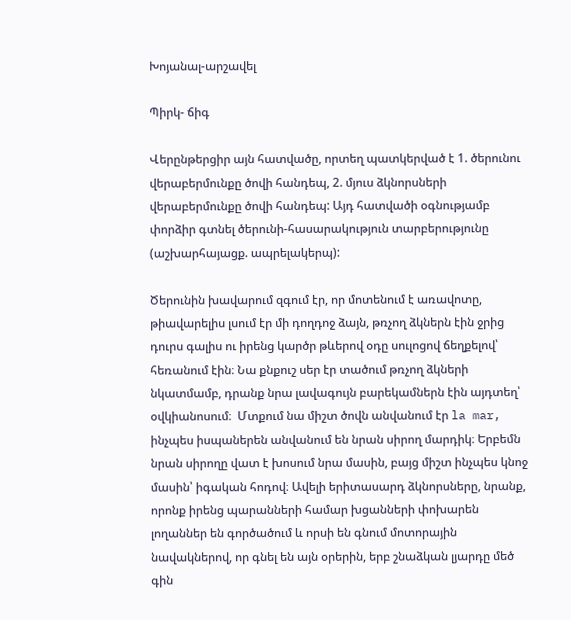Խոյանալ-արշավել

Պիրկ- ճիգ

Վերընթերցիր այն հատվածը, որտեղ պատկերված է 1. ծերունու վերաբերմունքը ծովի հանդեպ, 2. մյուս ձկնորսների վերաբերմունքը ծովի հանդեպ: Այդ հատվածի օգնությամբ փորձիր գտնել ծերունի-հասարակություն տարբերությունը (աշխարհայացք. ապրելակերպ):

Ծերունին խավարում զգում էր, որ մոտենում է առավոտը, թիավարելիս լսում էր մի դողդոջ ձայն, թռչող ձկներն էին ջրից դուրս գալիս ու իրենց կարծր թևերով օդը սուլոցով ճեղքելով՝ հեռանում էին։ Նա քնքուշ սեր էր տածում թռչող ձկների նկատմամբ, դրանք նրա լավագույն բարեկամներն էին այդտեղ՝ օվկիանոսում։  Մտքում նա միշտ ծովն անվանում էր la mar, ինչպես իսպաներեն անվանում են նրան սիրող մարդիկ։ Երբեմն նրան սիրողը վատ է խոսում նրա մասին, բայց միշտ ինչպես կնոջ մասին՝ իգական հոդով։ Ավելի երիտասարդ ձկնորսները, նրանք, որոնք իրենց պարանների համար խցանների փոխարեն լողաններ են գործածում և որսի են գնում մոտորային նավակներով, որ գնել են այն օրերին, երբ շնաձկան լյարդը մեծ գին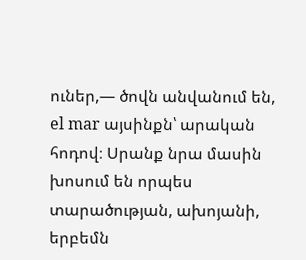ուներ,— ծովն անվանում են, el mar այսինքն՝ արական հոդով։ Սրանք նրա մասին խոսում են որպես տարածության, ախոյանի, երբեմն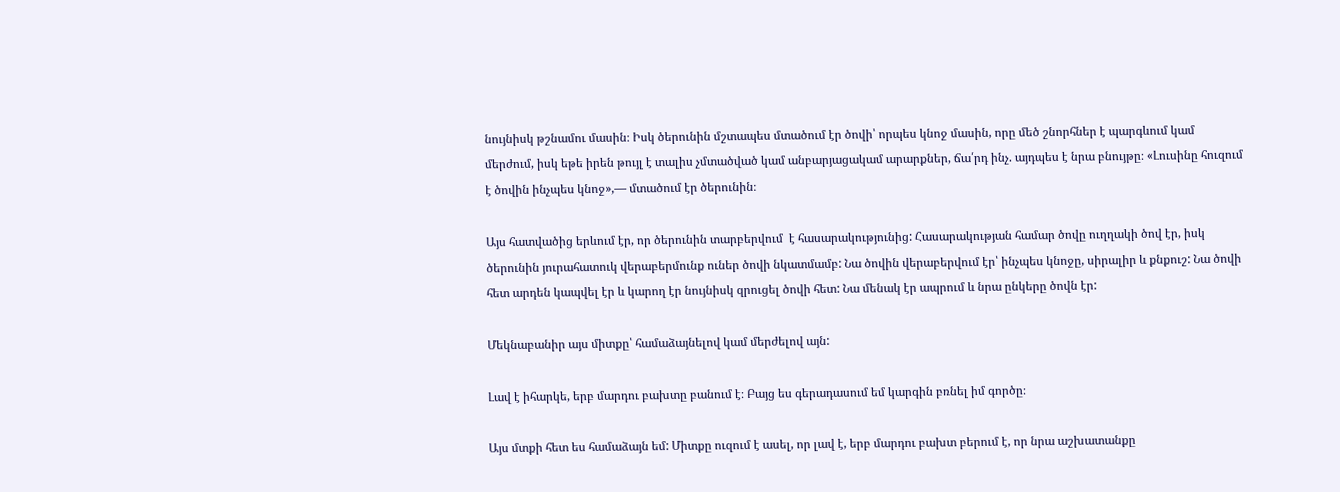նույնիսկ թշնամու մասին։ Իսկ ծերունին մշտապես մտածում էր ծովի՝ որպես կնոջ մասին, որը մեծ շնորհներ է պարգևում կամ մերժում, իսկ եթե իրեն թույլ է տալիս չմտածված կամ անբարյացակամ արարքներ, ճա՛րդ ինչ. այդպես է նրա բնույթը։ «Լուսինը հուզում է ծովին ինչպես կնոջ»,— մտածում էր ծերունին։

Այս հատվածից երևում էր, որ ծերունին տարբերվում  է հասարակությունից: Հասարակության համար ծովը ուղղակի ծով էր, իսկ ծերունին յուրահատուկ վերաբերմունք ուներ ծովի նկատմամբ: Նա ծովին վերաբերվում էր՝ ինչպես կնոջը, սիրալիր և քնքուշ: Նա ծովի հետ արդեն կապվել էր և կարող էր նույնիսկ զրուցել ծովի հետ: Նա մենակ էր ապրում և նրա ընկերը ծովն էր:

Մեկնաբանիր այս միտքը՝ համաձայնելով կամ մերժելով այն:

Լավ է իհարկե, երբ մարդու բախտը բանում է։ Բայց ես գերադասում եմ կարգին բռնել իմ գործը։

Այս մտքի հետ ես համաձայն եմ: Միտքը ուզում է ասել, որ լավ է, երբ մարդու բախտ բերում է, որ նրա աշխատանքը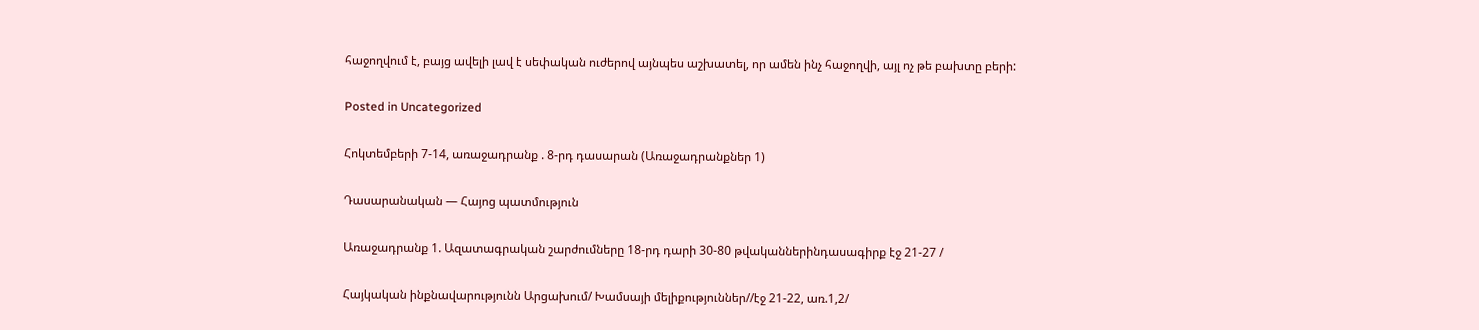հաջողվում է, բայց ավելի լավ է սեփական ուժերով այնպես աշխատել, որ ամեն ինչ հաջողվի, այլ ոչ թե բախտը բերի:

Posted in Uncategorized

Հոկտեմբերի 7-14, առաջադրանք . 8-րդ դասարան (Առաջադրանքներ 1)

Դասարանական — Հայոց պատմություն

Առաջադրանք 1. Ազատագրական շարժումները 18-րդ դարի 30-80 թվականներինդասագիրք էջ 21-27 /

Հայկական ինքնավարությունն Արցախում/ Խամսայի մելիքություններ//էջ 21-22, առ.1,2/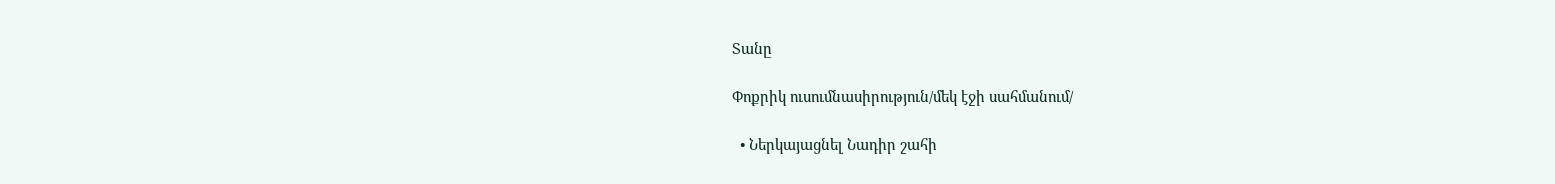Տանը

Փոքրիկ ուսումնասիրություն/մեկ էջի սահմանում/

  • Ներկայացնել Նադիր շահի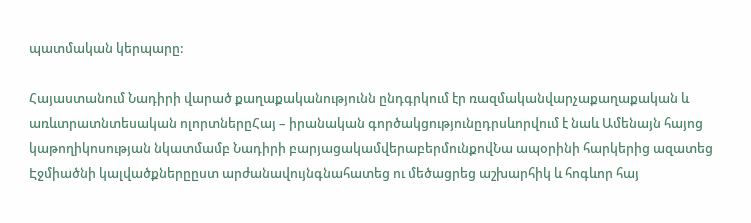պատմական կերպարը:

Հայաստանում Նադիրի վարած քաղաքականությունն ընդգրկում էր ռազմականվարչաքաղաքական և առևտրատնտեսական ոլորտներըՀայ – իրանական գործակցությունըդրսևորվում է նաև Ամենայն հայոց կաթողիկոսության նկատմամբ Նադիրի բարյացակամվերաբերմունքովՆա ապօրինի հարկերից ազատեց Էջմիածնի կալվածքներըըստ արժանավույնգնահատեց ու մեծացրեց աշխարհիկ և հոգևոր հայ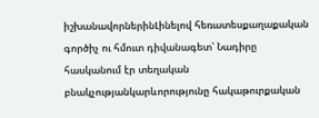իշխանավորներինԼինելով հեռատեսքաղաքական գործիչ ու հմուտ դիվանագետ՝ Նադիրը հասկանում էր տեղական բնակչությանկարևորությունը հակաթուրքական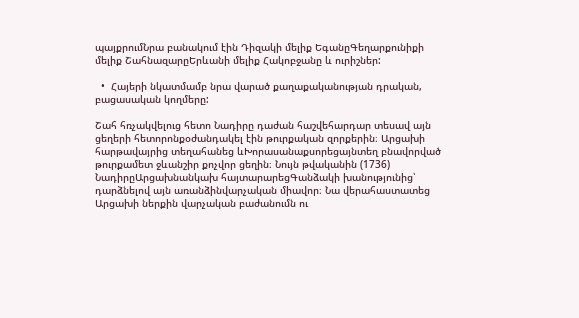պայքրումՆրա բանակում էին Դիզակի մելիք ԵգանըԳեղարքունիքի մելիք ՇահնազարըԵրևանի մելիք Հակոբջանը և ուրիշներ:

  •  Հայերի նկատմամբ նրա վարած քաղաքականության դրական, բացասական կողմերը:

Շահ հռչակվելուց հետո Նադիրը դաժան հաշվեհարդար տեսավ այն ցեղերի հետորոնքօժանդակել էին թուրքական զորքերին։ Արցախի հարթավայրից տեղահանեց ևԽորասանաքսորեցայնտեղ բնավորված թուրքամետ ջևանշիր քոչվոր ցեղին։ Նույն թվականին (1736) ՆադիրըԱրցախնանկախ հայտարարեցԳանձակի խանությունից՝ դարձնելով այն առանձինվարչական միավոր։ Նա վերահաստատեց Արցախի ներքին վարչական բաժանումն ու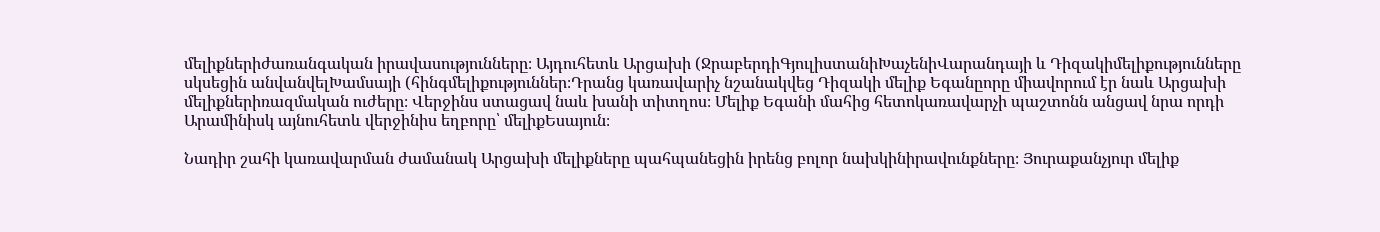մելիքներիժառանգական իրավասությունները։ Այդուհետև Արցախի (ՋրաբերդիԳյուլիստանիԽաչենիՎարանդայի և Դիզակիմելիքությունները սկսեցին անվանվելԽամսայի (հինգմելիքություններ։Դրանց կառավարիչ նշանակվեց Դիզակի մելիք Եգանըորը միավորում էր նաև Արցախի մելիքներիռազմական ուժերը։ Վերջինս ստացավ նաև խանի տիտղոս։ Մելիք Եգանի մահից հետոկառավարչի պաշտոնն անցավ նրա որդի Արամինիսկ այնուհետև վերջինիս եղբորը՝ մելիքԵսայուն։

Նադիր շահի կառավարման ժամանակ Արցախի մելիքները պահպանեցին իրենց բոլոր նախկինիրավունքները։ Յուրաքանչյուր մելիք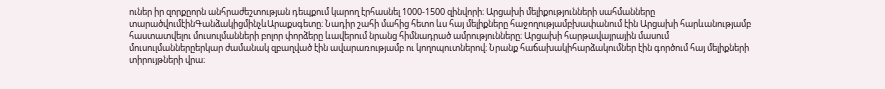ուներ իր զորքըորն անհրաժեշտության դեպքում կարող էրհասնել 1000-1500 զինվորի։ Արցախի մելիքությունների սահմանները տարածվումէինԳանձակիցմինչևԱրաքսգետը։ Նադիր շահի մահից հետո ևս հայ մելիքները հաջողությամբխափանում էին Արցախի հարևանությամբ հաստատվելու մուսուլմանների բոլոր փորձերը ևավերում նրանց հիմնադրած ամրությունները։ Արցախի հարթավայրային մասում մուսուլմաններըերկար ժամանակ զբաղված էին ավարառությամբ ու կողոպուտներով։ Նրանք հաճախակիհարձակումներ էին գործում հայ մելիքների տիրույթների վրա։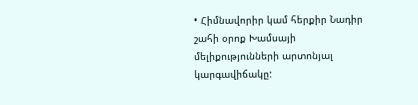• Հիմնավորիր կամ հերքիր Նադիր շահի օրոք Խամսայի մելիքությունների արտոնյալ կարգավիճակը: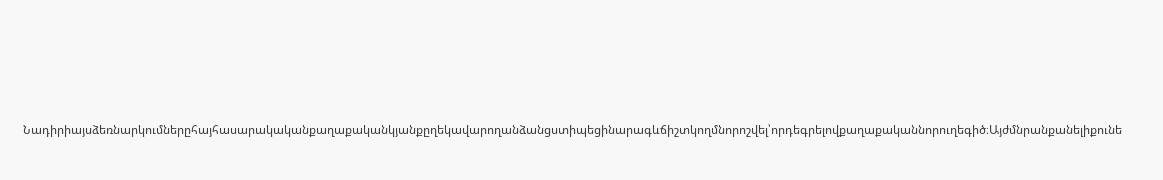Նադիրիայսձեռնարկումներըհայհասարակականքաղաքականկյանքըղեկավարողանձանցստիպեցինարագևճիշտկողմնորոշվել՝որդեգրելովքաղաքականնորուղեգիծ։Այժմնրանքանելիքունե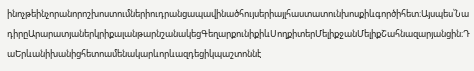ինոչթեինչորանորոշխոստումներիուդրանցապավինածհույսերիայլհաստատունխոսքիևգործիհետ։Այսպես՝ՆադիրըԱրարատյաներկրիքալանթարնշանակեցԳեղարքունիքիևՍողքիտերՄելիքջանՄելիքՇահնազարյանցին։ԴաԵրևանիխանիցհետոամենակարևորևազդեցիկպաշտոննէ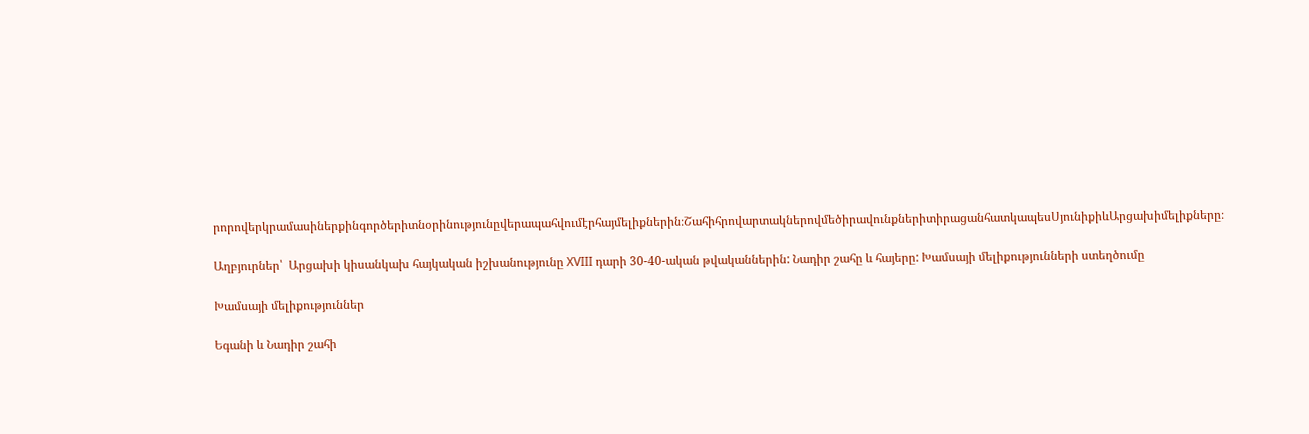րորովերկրամասիներքինգործերիտնօրինությունըվերապահվումէրհայմելիքներին։ՇահիհրովարտակներովմեծիրավունքներիտիրացանհատկապեսՍյունիքիևԱրցախիմելիքները։

Աղբյուրներ՝  Արցախի կիսանկախ հայկական իշխանությունը XVIII դարի 30-40-ական թվականներին: Նադիր շահը և հայերը: Խամսայի մելիքությունների ստեղծումը

Խամսայի մելիքություններ

Եգանի և Նադիր շահի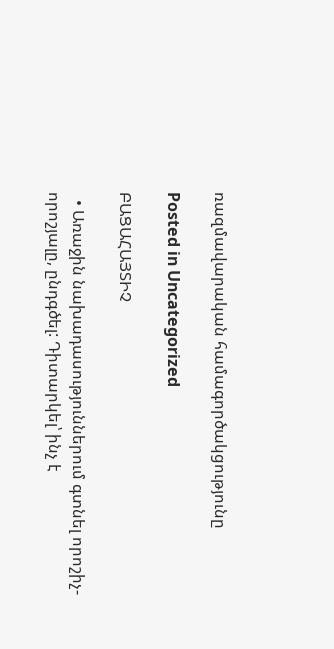ռազմավարական համագործակցությունը

Posted in Uncategorized

ԲԱՑԱՀԱՅՏԻՉ

  • Առաջին նախադասություններում գտնել որոշիչ-որոշյալը, ընդգծել: Դիտարկել՝ ինչ է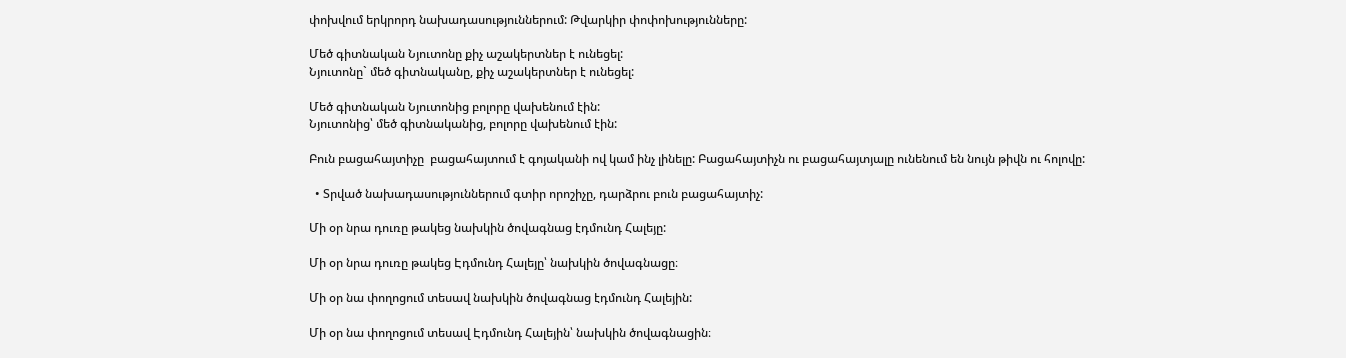փոխվում երկրորդ նախադասություններում: Թվարկիր փոփոխությունները:

Մեծ գիտնական Նյուտոնը քիչ աշակերտներ է ունեցել:
Նյուտոնը` մեծ գիտնականը, քիչ աշակերտներ է ունեցել:

Մեծ գիտնական Նյուտոնից բոլորը վախենում էին:
Նյուտոնից՝ մեծ գիտնականից, բոլորը վախենում էին:

Բուն բացահայտիչը  բացահայտում է գոյականի ով կամ ինչ լինելը: Բացահայտիչն ու բացահայտյալը ունենում են նույն թիվն ու հոլովը:

  • Տրված նախադասություններում գտիր որոշիչը, դարձրու բուն բացահայտիչ:

Մի օր նրա դուռը թակեց նախկին ծովագնաց էդմունդ Հալեյը:

Մի օր նրա դուռը թակեց Էդմունդ Հալեյը՝ նախկին ծովագնացը։

Մի օր նա փողոցում տեսավ նախկին ծովագնաց էդմունդ Հալեյին:

Մի օր նա փողոցում տեսավ Էդմունդ Հալեյին՝ նախկին ծովագնացին։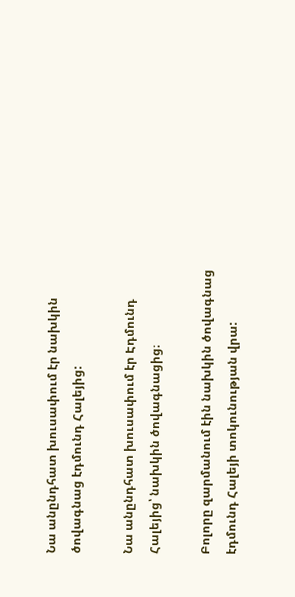Նա անընդհատ խուսափում էր նախկին ծովագնաց էդմունդ Հալեյից:

Նա անընդհատ խուսափում էր Էդմունդ Հալեյից՝ նախկին ծովագնացից։

Բոլորը զարմանում էին նախկին ծովագնաց էդմունդ Հալեյի տոկունության վրա: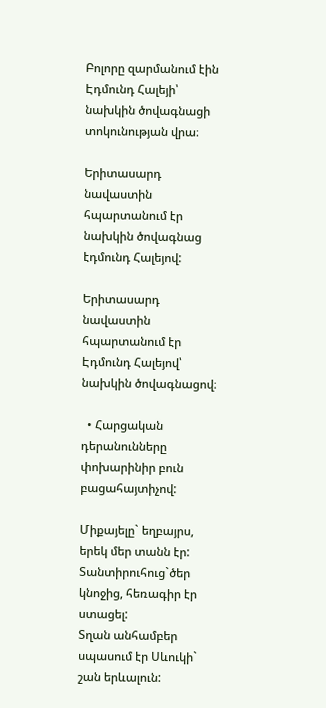Բոլորը զարմանում էին Էդմունդ Հալեյի՝ նախկին ծովագնացի տոկունության վրա։

Երիտասարդ նավաստին հպարտանում էր նախկին ծովագնաց էդմունդ Հալեյով:

Երիտասարդ նավաստին հպարտանում էր Էդմունդ Հալեյով՝ նախկին ծովագնացով։

  • Հարցական դերանունները փոխարինիր բուն բացահայտիչով:

Միքայելը` եղբայրս, երեկ մեր տանն էր:
Տանտիրուհուց`ծեր կնոջից, հեռագիր էր ստացել:
Տղան անհամբեր սպասում էր Սևուկի` շան երևալուն: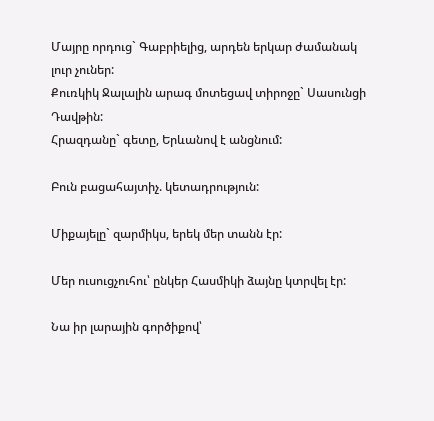Մայրը որդուց` Գաբրիելից, արդեն երկար ժամանակ լուր չուներ:
Քուռկիկ Ջալալին արագ մոտեցավ տիրոջը` Սասունցի Դավթին:
Հրազդանը` գետը, Երևանով է անցնում:

Բուն բացահայտիչ. կետադրություն:

Միքայելը` զարմիկս, երեկ մեր տանն էր:

Մեր ուսուցչուհու՝ ընկեր Հասմիկի ձայնը կտրվել էր:

Նա իր լարային գործիքով՝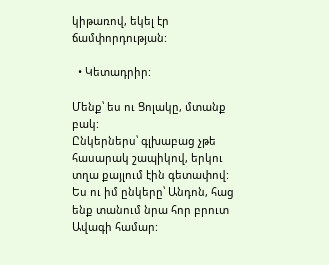կիթառով, եկել էր ճամփորդության:

  • Կետադրիր:

Մենք՝ ես ու Ցոլակը, մտանք բակ:
Ընկերներս՝ գլխաբաց չթե հասարակ շապիկով, երկու տղա քայլում էին գետափով:
Ես ու իմ ընկերը՝ Անդոն, հաց ենք տանում նրա հոր բրուտ Ավագի համար: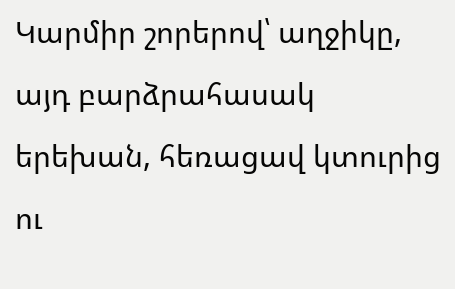Կարմիր շորերով՝ աղջիկը, այդ բարձրահասակ երեխան, հեռացավ կտուրից ու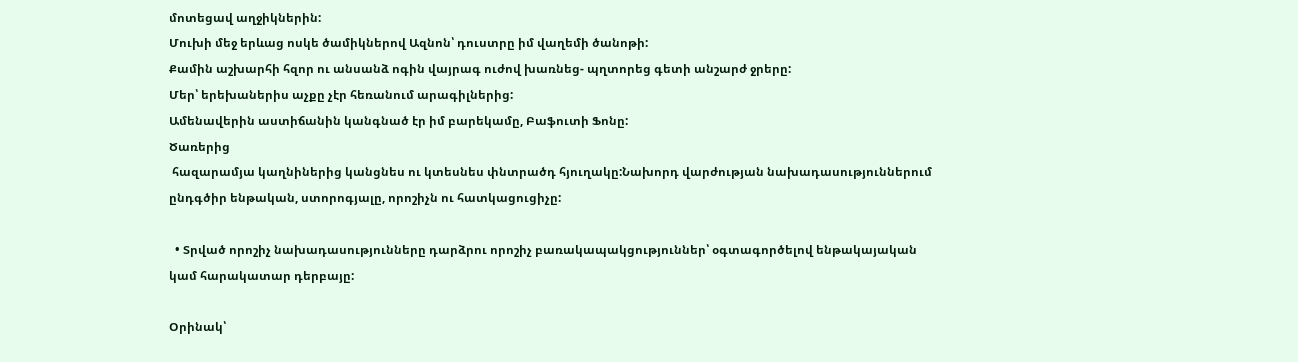մոտեցավ աղջիկներին:
Մուխի մեջ երևաց ոսկե ծամիկներով Ազնոն՝ դուստրը իմ վաղեմի ծանոթի:
Քամին աշխարհի հզոր ու անսանձ ոգին վայրագ ուժով խառնեց- պղտորեց գետի անշարժ ջրերը:
Մեր՝ երեխաներիս աչքը չէր հեռանում արագիլներից:
Ամենավերին աստիճանին կանգնած էր իմ բարեկամը, Բաֆուտի Ֆոնը:
Ծառերից
 հազարամյա կաղնիներից կանցնես ու կտեսնես փնտրածդ հյուղակը:Նախորդ վարժության նախադասություններում ընդգծիր ենթական, ստորոգյալը, որոշիչն ու հատկացուցիչը:

  • Տրված որոշիչ նախադասությունները դարձրու որոշիչ բառակապակցություններ՝ օգտագործելով ենթակայական կամ հարակատար դերբայը:

Օրինակ՝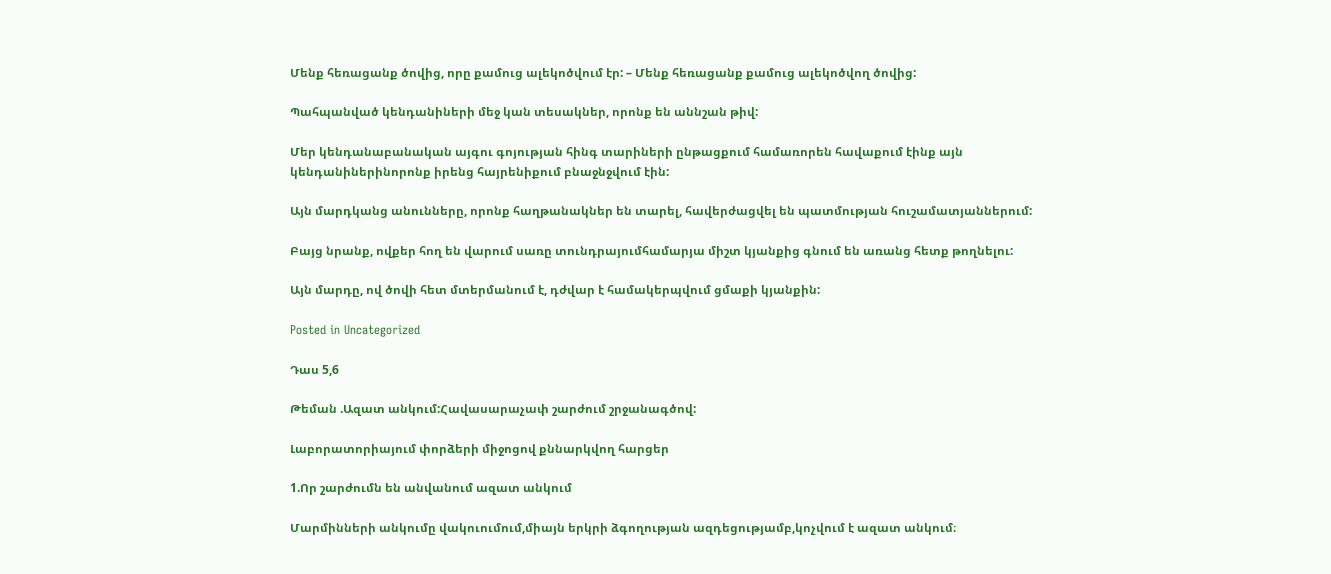Մենք հեռացանք ծովից, որը քամուց ալեկոծվում էր: – Մենք հեռացանք քամուց ալեկոծվող ծովից:

Պահպանված կենդանիների մեջ կան տեսակներ, որոնք են աննշան թիվ:

Մեր կենդանաբանական այգու գոյության հինգ տարիների ընթացքում համառորեն հավաքում էինք այն կենդանիներինորոնք իրենց հայրենիքում բնաջնջվում էին:

Այն մարդկանց անունները, որոնք հաղթանակներ են տարել, հավերժացվել են պատմության հուշամատյաններում:

Բայց նրանք, ովքեր հող են վարում սառը տունդրայումհամարյա միշտ կյանքից գնում են առանց հետք թողնելու:

Այն մարդը, ով ծովի հետ մտերմանում է, դժվար է համակերպվում ցմաքի կյանքին:

Posted in Uncategorized

Դաս 5,6

Թեման .Ազատ անկում:Հավասարաչափ շարժում շրջանագծով:

Լաբորատորիայում փորձերի միջոցով քննարկվող հարցեր

1.Որ շարժումն են անվանում ազատ անկում

Մարմինների անկումը վակուումում,միայն երկրի ձգողության ազդեցությամբ,կոչվում է ազատ անկում։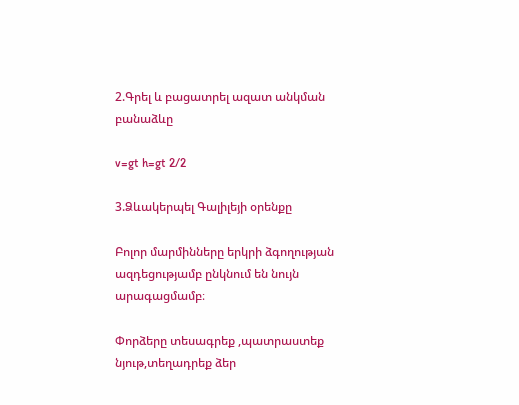2.Գրել և բացատրել ազատ անկման բանաձևը

v=gt h=gt 2/2

3.Ձևակերպել Գալիլեյի օրենքը

Բոլոր մարմինները երկրի ձգողության ազդեցությամբ ընկնում են նույն արագացմամբ։

Փորձերը տեսագրեք ,պատրաստեք նյութ,տեղադրեք ձեր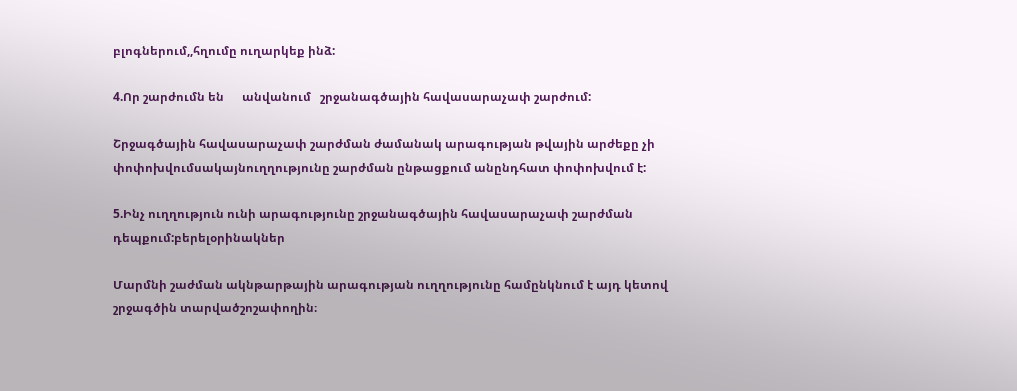բլոգներում,,հղումը ուղարկեք ինձ:

4.Որ շարժումն են      անվանում   շրջանագծային հավասարաչափ շարժում:

Շրջագծային հավասարաչափ շարժման ժամանակ արագության թվային արժեքը չի փոփոխվումսակայնուղղությունը շարժման ընթացքում անընդհատ փոփոխվում է:

5.Ինչ ուղղություն ունի արագությունը շրջանագծային հավասարաչափ շարժման դեպքում:բերելօրինակներ

Մարմնի շաժման ակնթարթային արագության ուղղությունը համընկնում է այդ կետով շրջագծին տարվածշոշափողին։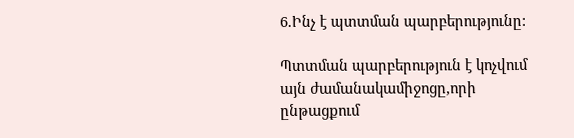6.Ինչ է պտտման պարբերությունը:

Պտտման պարբերություն է կոչվում այն ժամանակամիջոցը,որի ընթացքում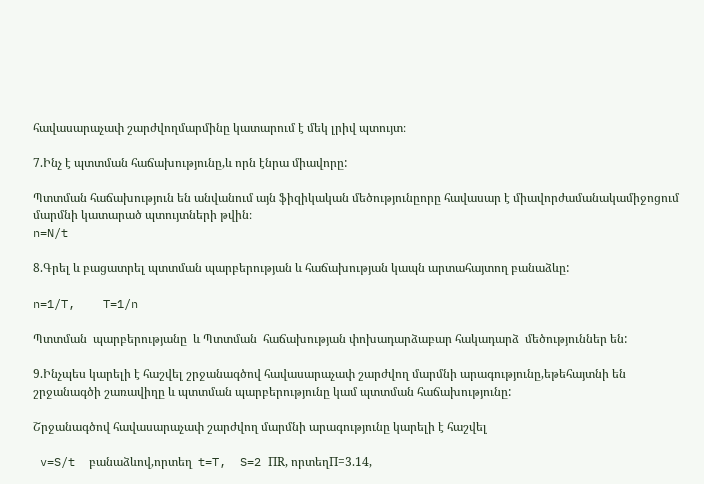հավասարաչափ շարժվողմարմինը կատարում է մեկ լրիվ պտույտ։

7.Ինչ է պտտման հաճախությունը,և որն էնրա միավորը:

Պտտման հաճախություն են անվանում այն ֆիզիկական մեծությունըորը հավասար է միավորժամանակամիջոցում մարմնի կատարած պտույտների թվին։
n=N/t

8.Գրել և բացատրել պտտման պարբերության և հաճախության կապն արտահայտող բանաձևը:

n=1/T,    T=1/n

Պտտման  պարբերությանը  և Պտտման  հաճախության փոխադարձաբար հակադարձ  մեծություններ են:

9.Ինչպես կարելի է հաշվել շրջանագծով հավասարաչափ շարժվող մարմնի արագությունը,եթեհայտնի են շրջանագծի շառավիղը և պտտման պարբերությունը կամ պտտման հաճախությունը:

Շրջանագծով հավասարաչափ շարժվող մարմնի արագությունը կարելի է հաշվել

 v=S/t  բանաձևով,որտեղ  t=T,  S=2 ПR, որտեղП=3.14,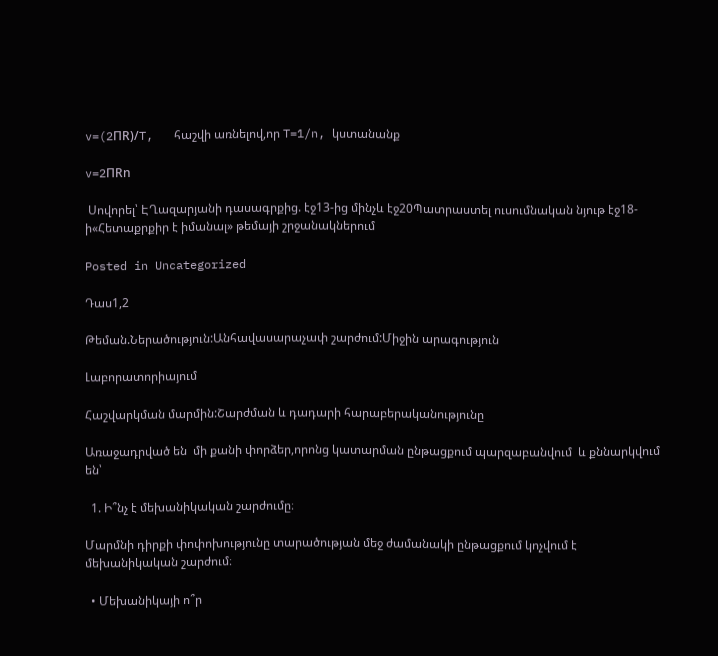v=(2ПR)/T,   հաշվի առնելով,որ T=1/n, կստանանք

v=2ПRn

 Սովորել՝ ԷՂազարյանի դասագրքից. էջ13-ից մինչև էջ20Պատրաստել ուսումնական նյութ էջ18-ի«Հետաքրքիր է իմանալ» թեմայի շրջանակներում

Posted in Uncategorized

Դաս1,2

Թեման.Ներածություն:Անհավասարաչափ շարժում:Միջին արագություն

Լաբորատորիայում

Հաշվարկման մարմին:Շարժման և դադարի հարաբերականությունը

Առաջադրված են  մի քանի փորձեր,որոնց կատարման ընթացքում պարզաբանվում  և քննարկվում են՝

  1. Ի՞նչ է մեխանիկական շարժումը։

Մարմնի դիրքի փոփոխությունը տարածության մեջ ժամանակի ընթացքում կոչվում է մեխանիկական շարժում։

  • Մեխանիկայի ո՞ր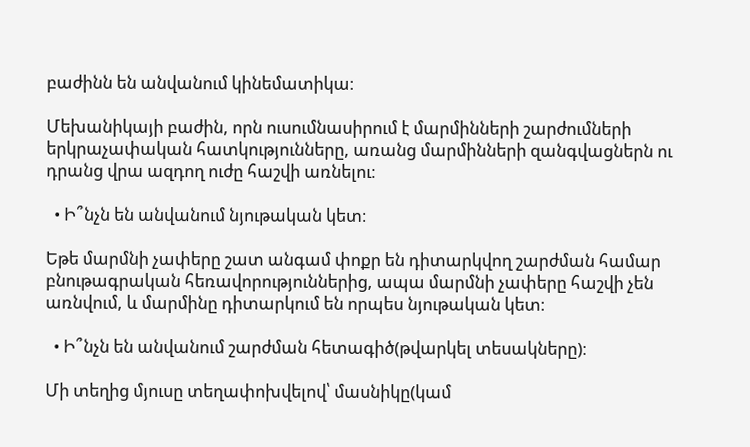բաժինն են անվանում կինեմատիկա։

Մեխանիկայի բաժին, որն ուսումնասիրում է մարմինների շարժումների երկրաչափական հատկությունները, առանց մարմինների զանգվացներն ու դրանց վրա ազդող ուժը հաշվի առնելու։

  • Ի՞նչն են անվանում նյութական կետ։

Եթե մարմնի չափերը շատ անգամ փոքր են դիտարկվող շարժման համար բնութագրական հեռավորություններից, ապա մարմնի չափերը հաշվի չեն առնվում, և մարմինը դիտարկում են որպես նյութական կետ։

  • Ի՞նչն են անվանում շարժման հետագիծ(թվարկել տեսակները)։

Մի տեղից մյուսը տեղափոխվելով՝ մասնիկը(կամ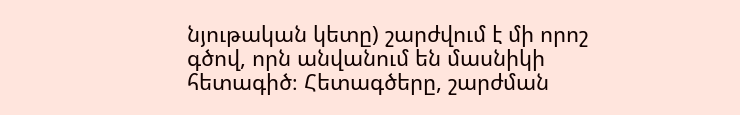նյութական կետը) շարժվում է մի որոշ գծով, որն անվանում են մասնիկի հետագիծ։ Հետագծերը, շարժման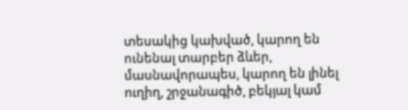տեսակից կախված, կարող են ունենալ տարբեր ձևեր, մասնավորապես, կարող են լինել ուղիղ, շրջանագիծ, բեկյալ կամ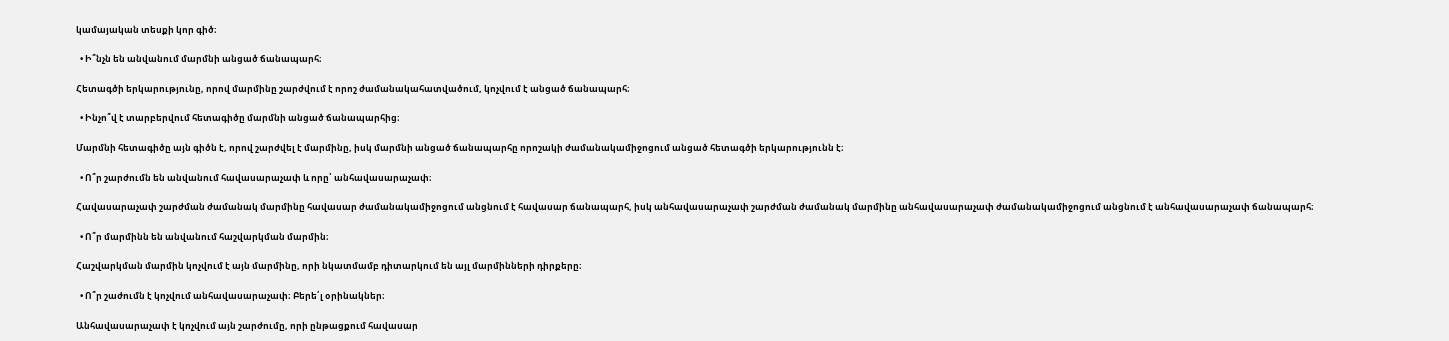կամայական տեսքի կոր գիծ։

  • Ի՞նչն են անվանում մարմնի անցած ճանապարհ։

Հետագծի երկարությունը, որով մարմինը շարժվում է որոշ ժամանակահատվածում, կոչվում է անցած ճանապարհ։

  • Ինչո՞վ է տարբերվում հետագիծը մարմնի անցած ճանապարհից։

Մարմնի հետագիծը այն գիծն է, որով շարժվել է մարմինը, իսկ մարմնի անցած ճանապարհը որոշակի ժամանակամիջոցում անցած հետագծի երկարությունն է։

  • Ո՞ր շարժումն են անվանում հավասարաչափ և որը՝ անհավասարաչափ։

Հավասարաչափ շարժման ժամանակ մարմինը հավասար ժամանակամիջոցում անցնում է հավասար ճանապարհ, իսկ անհավասարաչափ շարժման ժամանակ մարմինը անհավասարաչափ ժամանակամիջոցում անցնում է անհավասարաչափ ճանապարհ։

  • Ո՞ր մարմինն են անվանում հաշվարկման մարմին։

Հաշվարկման մարմին կոչվում է այն մարմինը, որի նկատմամբ դիտարկում են այլ մարմինների դիրքերը։

  • Ո՞ր շաժումն է կոչվում անհավասարաչափ։ Բերե՛լ օրինակներ։

Անհավասարաչափ է կոչվում այն շարժումը, որի ընթացքում հավասար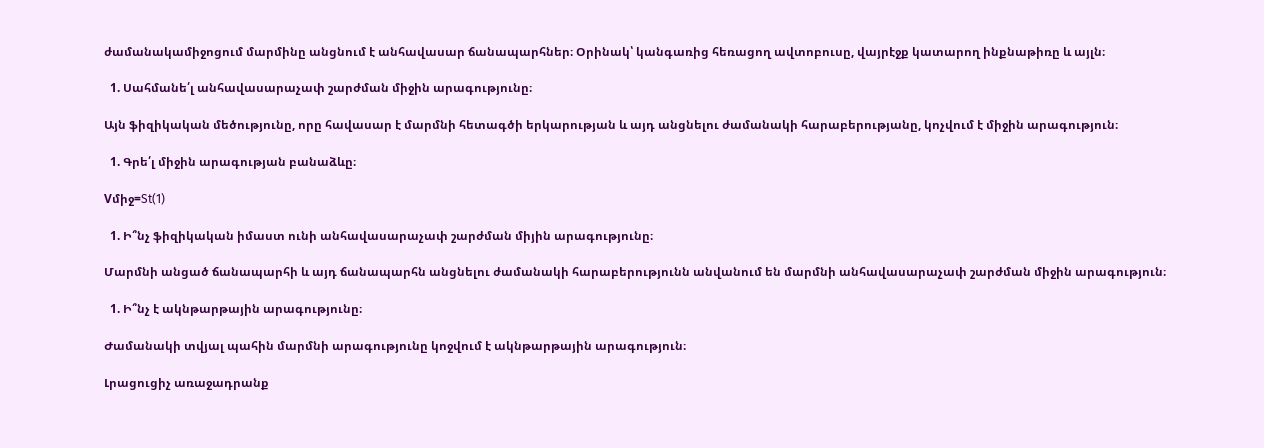ժամանակամիջոցում մարմինը անցնում է անհավասար ճանապարհներ։ Օրինակ՝ կանգառից հեռացող ավտոբուսը, վայրէջք կատարող ինքնաթիռը և այլն։

  1. Սահմանե՛լ անհավասարաչափ շարժման միջին արագությունը։

Այն ֆիզիկական մեծությունը, որը հավասար է մարմնի հետագծի երկարության և այդ անցնելու ժամանակի հարաբերությանը, կոչվում է միջին արագություն։

  1. Գրե՛լ միջին արագության բանաձևը։

Vմիջ=St(1)

  1. Ի՞նչ ֆիզիկական իմաստ ունի անհավասարաչափ շարժման միյին արագությունը։

Մարմնի անցած ճանապարհի և այդ ճանապարհն անցնելու ժամանակի հարաբերությունն անվանում են մարմնի անհավասարաչափ շարժման միջին արագություն։

  1. Ի՞նչ է ակնթարթային արագությունը։

Ժամանակի տվյալ պահին մարմնի արագությունը կոջվում է ակնթարթային արագություն։

Լրացուցիչ առաջադրանք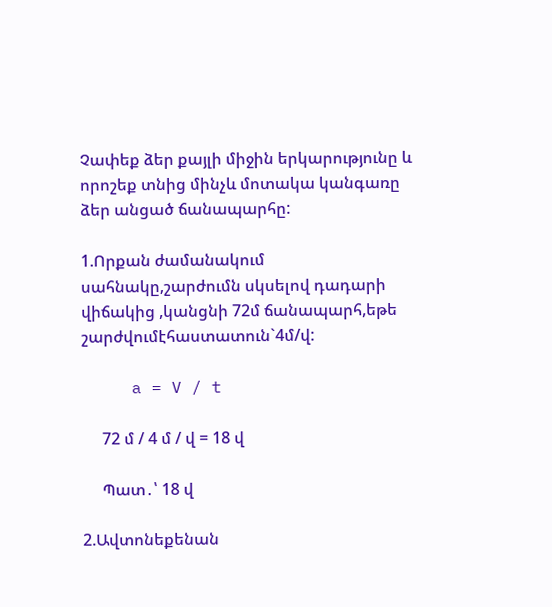Չափեք ձեր քայլի միջին երկարությունը և որոշեք տնից մինչև մոտակա կանգառը ձեր անցած ճանապարհը:

1.Որքան ժամանակում սահնակը,շարժումն սկսելով դադարի վիճակից ,կանցնի 72մ ճանապարհ,եթե շարժվումէհաստատուն`4մ/վ:

     a = V / t

     72 մ / 4 մ / վ = 18 վ

     Պատ․՝ 18 վ

2.Ավտոնեքենան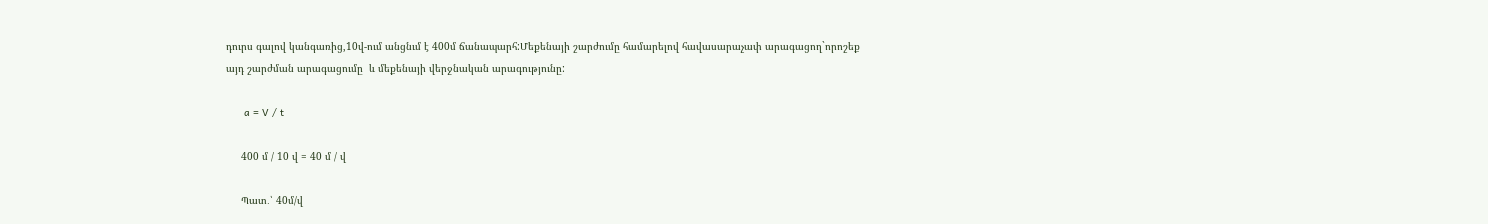դուրս գալով կանգառից,10վ-ում անցնւմ է 400մ ճանապարհ:Մեքենայի շարժումը համարելով հավասարաչափ արագացող`որոշեք այդ շարժման արագացումը  և մեքենայի վերջնական արագությունը:

      a = V / t

     400 մ / 10 վ = 40 մ / վ

     Պատ․՝ 40մ/վ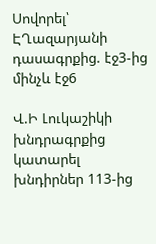Սովորել՝ ԷՂազարյանի դասագրքից. էջ3-ից մինչև էջ6

Վ.Ի Լուկաշիկի խնդրագրքից կատարել խնդիրներ 113-ից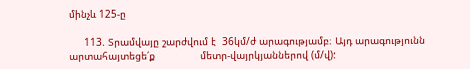մինչև 125-ը

     113. Տրամվայը շարժվում է  36կմ/ժ արագությամբ։ Այդ արագությունն արտահայտեցե՛ք               մետր-վայրկյաններով (մ/վ):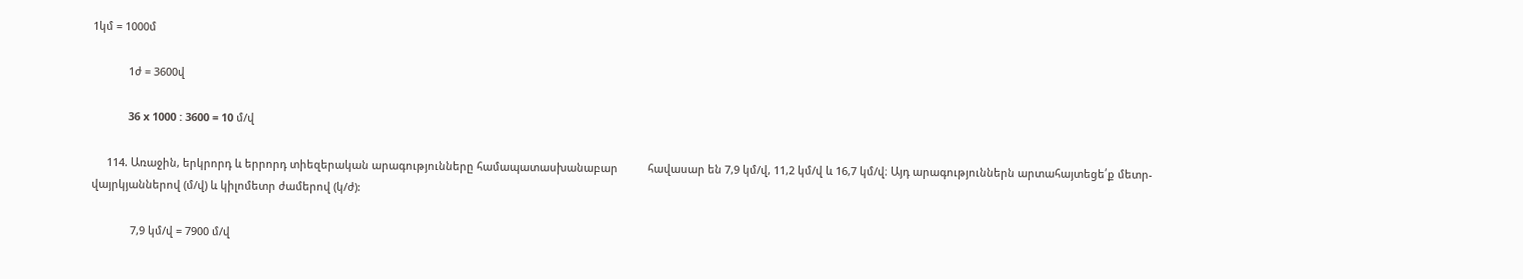1կմ = 1000մ

            1ժ = 3600վ

            36 x 1000 : 3600 = 10 մ/վ

     114. Առաջին, երկրորդ և երրորդ տիեզերական արագությունները համապատասխանաբար          հավասար են 7,9 կմ/վ, 11,2 կմ/վ և 16,7 կմ/վ։ Այդ արագություններն արտահայտեցե՛ք մետր-վայրկյաններով (մ/վ) և կիլոմետր ժամերով (կ/ժ):

             7,9 կմ/վ = 7900 մ/վ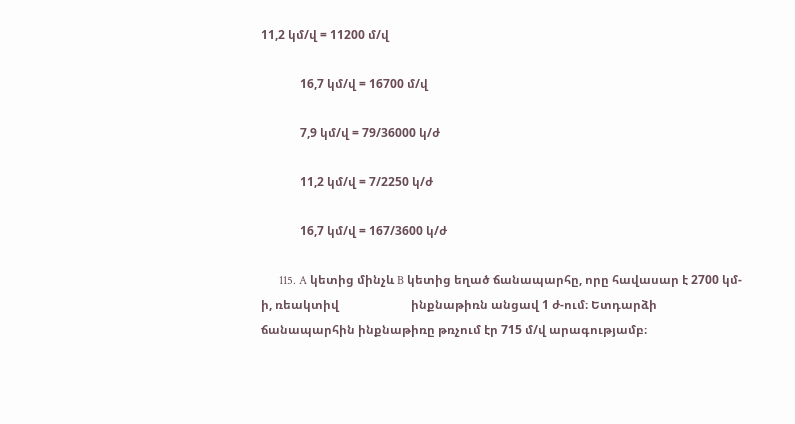11,2 կմ/վ = 11200 մ/վ

             16,7 կմ/վ = 16700 մ/վ

             7,9 կմ/վ = 79/36000 կ/ժ

             11,2 կմ/վ = 7/2250 կ/ժ

             16,7 կմ/վ = 167/3600 կ/ժ

      115. A կետից մինչև B կետից եղած ճանապարհը, որը հավասար է 2700 կմ-ի, ռեակտիվ                        ինքնաթիռն անցավ 1 ժ-ում։ Ետդարձի ճանապարհին ինքնաթիռը թռչում էր 715 մ/վ արագությամբ։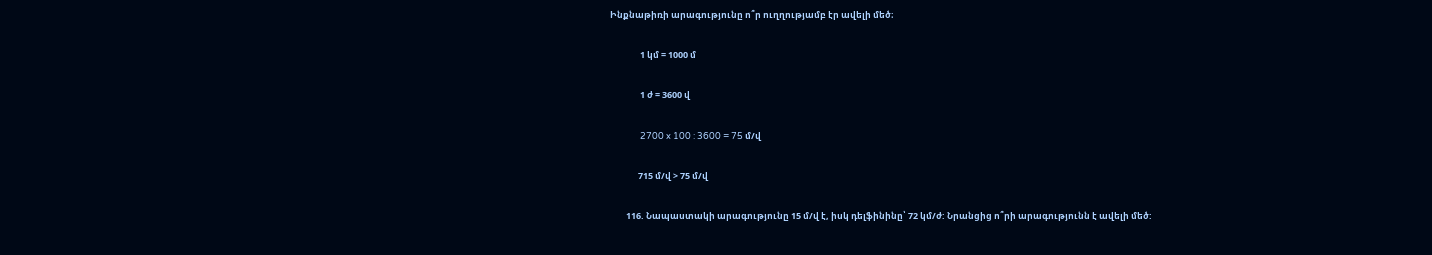Ինքնաթիռի արագությունը ո՞ր ուղղությամբ էր ավելի մեծ։

               1 կմ = 1000 մ

               1 ժ = 3600 վ

               2700 x 100 : 3600 = 75 մ/վ

              715 մ/վ > 75 մ/վ

        116. Նապաստակի արագությունը 15 մ/վ է, իսկ դելֆինինը՝ 72 կմ/ժ: Նրանցից ո՞րի արագությունն է ավելի մեծ: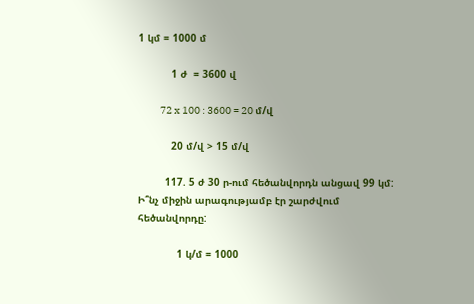1 կմ = 1000 մ

           1 ժ  = 3600 վ

           72 x 100 : 3600 = 20 մ/վ

           20 մ/վ > 15 մ/վ

         117. 5 ժ 30 ր-ում հեծանվորդն անցավ 99 կմ: Ի՞նչ միջին արագությամբ էր շարժվում  հեծանվորդը:

             1 կ/մ = 1000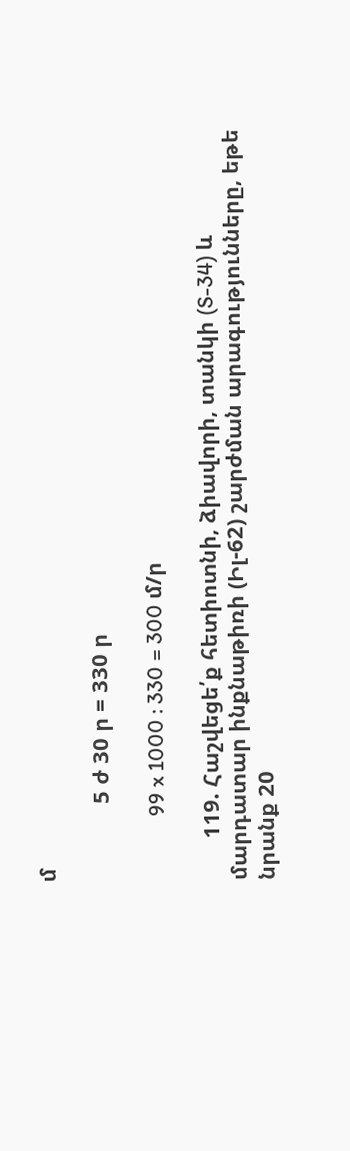մ

             5 ժ 30 ր = 330 ր

             99 x 1000 : 330 = 300 մ/ր

       119. Հաշվեցե՛ք հետիոտնի, ձիավորի, տանկի (S-34) և մարդատար ինքնաթիռի (Իլ-62) շարժման արագությունները, եթե նրանք 20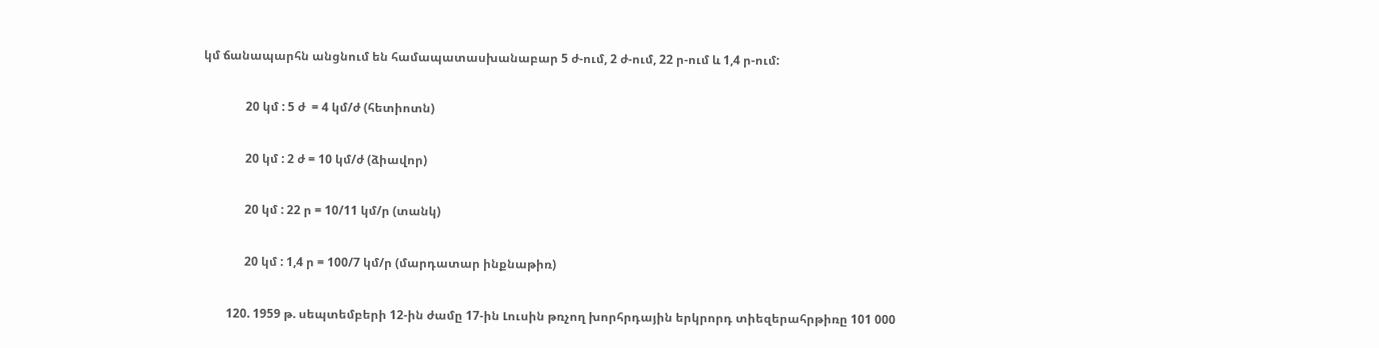կմ ճանապարհն անցնում են համապատասխանաբար 5 ժ-ում, 2 ժ-ում, 22 ր-ում և 1,4 ր-ում:

              20 կմ : 5 ժ  = 4 կմ/ժ (հետիոտն)

              20 կմ : 2 ժ = 10 կմ/ժ (ձիավոր)

              20 կմ : 22 ր = 10/11 կմ/ր (տանկ)

              20 կմ : 1,4 ր = 100/7 կմ/ր (մարդատար ինքնաթիռ)

        120. 1959 թ. սեպտեմբերի 12-ին ժամը 17-ին Լուսին թռչող խորհրդային երկրորդ տիեզերահրթիռը 101 000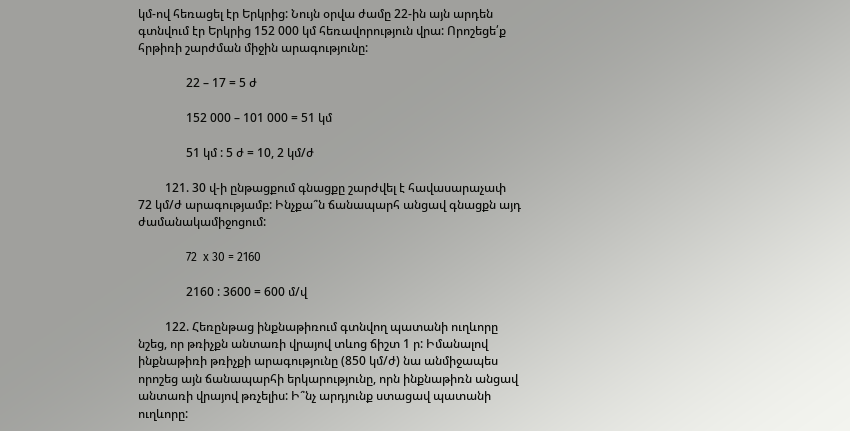կմ-ով հեռացել էր Երկրից: Նույն օրվա ժամը 22-ին այն արդեն գտնվում էր Երկրից 152 000 կմ հեռավորություն վրա: Որոշեցե՛ք հրթիռի շարժման միջին արագությունը:

                22 – 17 = 5 ժ

                152 000 – 101 000 = 51 կմ

                51 կմ : 5 ժ = 10, 2 կմ/ժ

         121. 30 վ-ի ընթացքում գնացքը շարժվել է հավասարաչափ 72 կմ/ժ արագությամբ: Ինչքա՞ն ճանապարհ անցավ գնացքն այդ ժամանակամիջոցում:

                72  x 30 = 2160

                2160 : 3600 = 600 մ/վ

         122. Հեռընթաց ինքնաթիռում գտնվող պատանի ուղևորը նշեց, որ թռիչքն անտառի վրայով տևոց ճիշտ 1 ր: Իմանալով ինքնաթիռի թռիչքի արագությունը (850 կմ/ժ) նա անմիջապես որոշեց այն ճանապարհի երկարությունը, որն ինքնաթիռն անցավ անտառի վրայով թռչելիս: Ի՞նչ արդյունք ստացավ պատանի ուղևորը: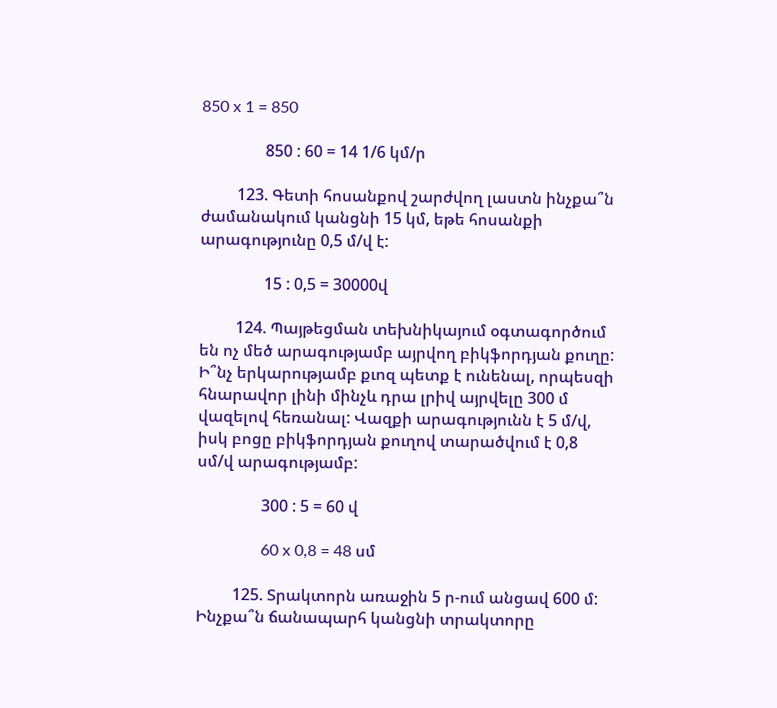850 x 1 = 850

                850 : 60 = 14 1/6 կմ/ր

         123. Գետի հոսանքով շարժվող լաստն ինչքա՞ն ժամանակում կանցնի 15 կմ, եթե հոսանքի արագությունը 0,5 մ/վ է:

                15 : 0,5 = 30000վ

         124. Պայթեցման տեխնիկայում օգտագործում են ոչ մեծ արագությամբ այրվող բիկֆորդյան քուղը: Ի՞նչ երկարությամբ քւոզ պետք է ունենալ, որպեսզի հնարավոր լինի մինչև դրա լրիվ այրվելը 300 մ վազելով հեռանալ: Վազքի արագությունն է 5 մ/վ, իսկ բոցը բիկֆորդյան քուղով տարածվում է 0,8 սմ/վ արագությամբ:

                300 : 5 = 60 վ

                60 x 0,8 = 48 սմ

         125. Տրակտորն առաջին 5 ր-ում անցավ 600 մ: Ինչքա՞ն ճանապարհ կանցնի տրակտորը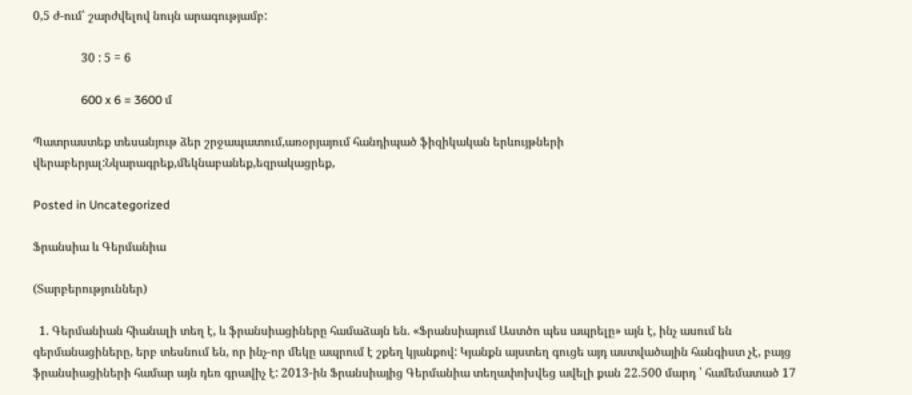0,5 ժ-ում՝ շարժվելով նույն արագությամբ:

                30 : 5 = 6

                600 x 6 = 3600 մ

Պատրաստեք տեսանյութ ձեր շրջապատում,առօրյայում հանդիպած ֆիզիկական երևույթների վերաբերյալ:Նկարագրեք,մեկնաբանեք,եզրակացրեք,

Posted in Uncategorized

Ֆրանսիա և Գերմանիա

(Տարբերություններ)

  1. Գերմանիան հիանալի տեղ է, և ֆրանսիացիները համաձայն են. «Ֆրանսիայում Աստծո պես ապրելը» այն է, ինչ ասում են գերմանացիները, երբ տեսնում են, որ ինչ-որ մեկը ապրում է շքեղ կյանքով: Կյանքն այստեղ գուցե այդ աստվածային հանգիստ չէ, բայց ֆրանսիացիների համար այն դեռ գրավիչ է: 2013-ին Ֆրանսիայից Գերմանիա տեղափոխվեց ավելի քան 22.500 մարդ ՝ համեմատած 17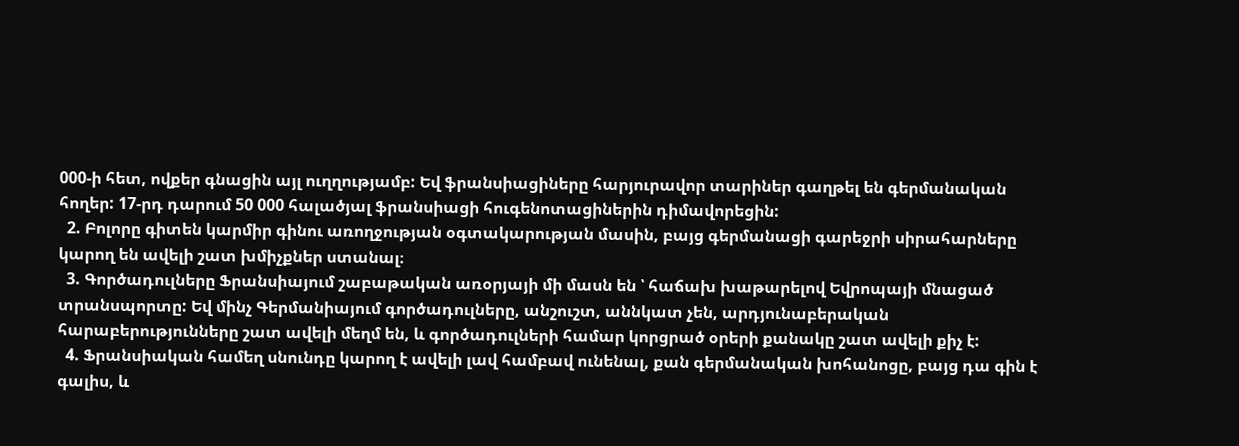000-ի հետ, ովքեր գնացին այլ ուղղությամբ: Եվ ֆրանսիացիները հարյուրավոր տարիներ գաղթել են գերմանական հողեր: 17-րդ դարում 50 000 հալածյալ ֆրանսիացի հուգենոտացիներին դիմավորեցին:
  2. Բոլորը գիտեն կարմիր գինու առողջության օգտակարության մասին, բայց գերմանացի գարեջրի սիրահարները կարող են ավելի շատ խմիչքներ ստանալ։
  3. Գործադուլները Ֆրանսիայում շաբաթական առօրյայի մի մասն են ՝ հաճախ խաթարելով Եվրոպայի մնացած տրանսպորտը: Եվ մինչ Գերմանիայում գործադուլները, անշուշտ, աննկատ չեն, արդյունաբերական հարաբերությունները շատ ավելի մեղմ են, և գործադուլների համար կորցրած օրերի քանակը շատ ավելի քիչ է:
  4. Ֆրանսիական համեղ սնունդը կարող է ավելի լավ համբավ ունենալ, քան գերմանական խոհանոցը, բայց դա գին է գալիս, և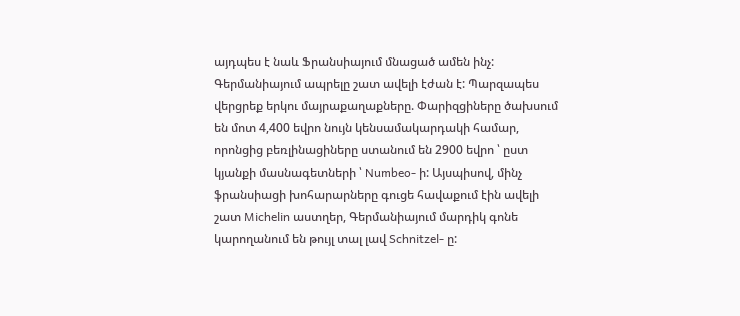այդպես է նաև Ֆրանսիայում մնացած ամեն ինչ: Գերմանիայում ապրելը շատ ավելի էժան է: Պարզապես վերցրեք երկու մայրաքաղաքները. Փարիզցիները ծախսում են մոտ 4,400 եվրո նույն կենսամակարդակի համար, որոնցից բեռլինացիները ստանում են 2900 եվրո ՝ ըստ կյանքի մասնագետների ՝ Numbeo- ի: Այսպիսով, մինչ ֆրանսիացի խոհարարները գուցե հավաքում էին ավելի շատ Michelin աստղեր, Գերմանիայում մարդիկ գոնե կարողանում են թույլ տալ լավ Schnitzel- ը: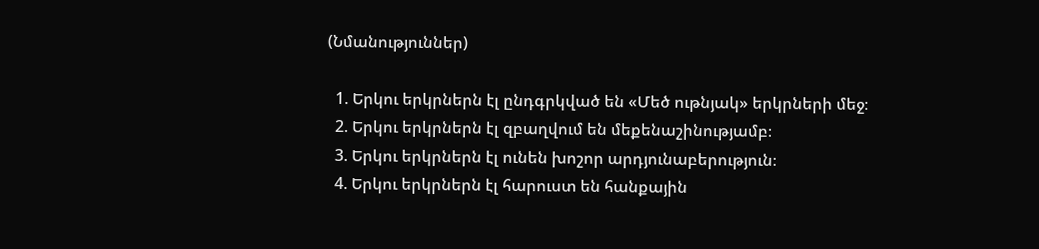(Նմանություններ)

  1. Երկու երկրներն էլ ընդգրկված են «Մեծ ութնյակ» երկրների մեջ։
  2. Երկու երկրներն էլ զբաղվում են մեքենաշինությամբ։
  3. Երկու երկրներն էլ ունեն խոշոր արդյունաբերություն։
  4. Երկու երկրներն էլ հարուստ են հանքային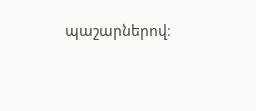պաշարներով։